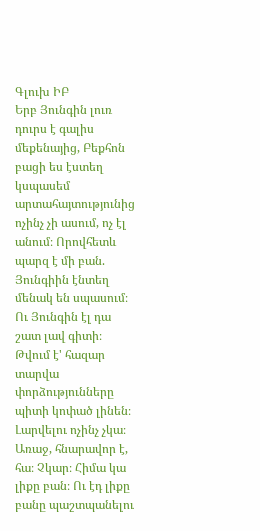Գլուխ ԻԲ
Երբ Յունգին լուռ դուրս է գալիս մեքենայից, Բեքհոն բացի ես էստեղ կսպասեմ արտահայտությունից ոչինչ չի ասում, ոչ էլ անում։ Որովհետև պարզ է մի բան. Յունգիին էնտեղ մենակ են սպասում։
Ու Յունգին էլ դա շատ լավ գիտի։
Թվում է' հազար տարվա փորձությունները պիտի կոփած լինեն։ Լարվելու ոչինչ չկա։ Առաջ, հնարավոր է, հա։ Չկար։ Հիմա կա լիքը բան։ Ու էդ լիքը բանը պաշտպանելու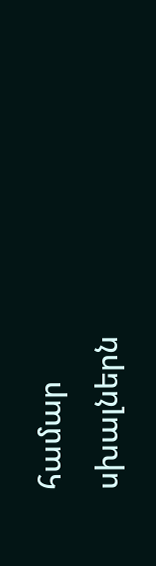համար սխալներն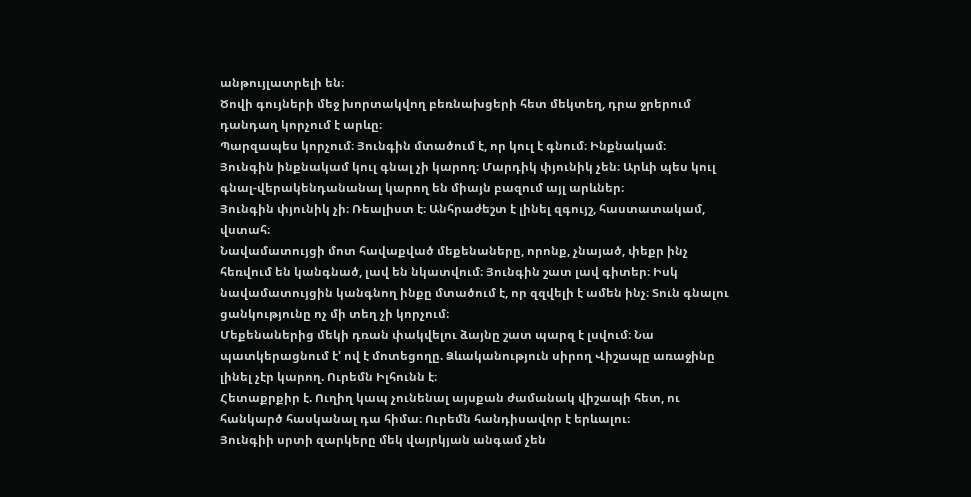անթույլատրելի են։
Ծովի գույների մեջ խորտակվող բեռնախցերի հետ մեկտեղ, դրա ջրերում դանդաղ կորչում է արևը։
Պարզապես կորչում։ Յունգին մտածում է, որ կուլ է գնում։ Ինքնակամ։
Յունգին ինքնակամ կուլ գնալ չի կարող։ Մարդիկ փյունիկ չեն։ Արևի պես կուլ գնալ-վերակենդանանալ կարող են միայն բազում այլ արևներ։
Յունգին փյունիկ չի։ Ռեալիստ է։ Անհրաժեշտ է լինել զգույշ, հաստատակամ, վստահ։
Նավամատույցի մոտ հավաքված մեքենաները, որոնք, չնայած, փեքր ինչ հեռվում են կանգնած, լավ են նկատվում։ Յունգին շատ լավ գիտեր։ Իսկ նավամատույցին կանգնող ինքը մտածում է, որ զզվելի է ամեն ինչ։ Տուն գնալու ցանկությունը ոչ մի տեղ չի կորչում։
Մեքենաներից մեկի դռան փակվելու ձայնը շատ պարզ է լսվում։ Նա պատկերացնում է' ով է մոտեցողը. Ձևականություն սիրող Վիշապը առաջինը լինել չէր կարող. Ուրեմն Իլհունն է։
Հետաքրքիր է. Ուղիղ կապ չունենալ այսքան ժամանակ վիշապի հետ, ու հանկարծ հասկանալ դա հիմա։ Ուրեմն հանդիսավոր է երևալու։
Յունգիի սրտի զարկերը մեկ վայրկյան անգամ չեն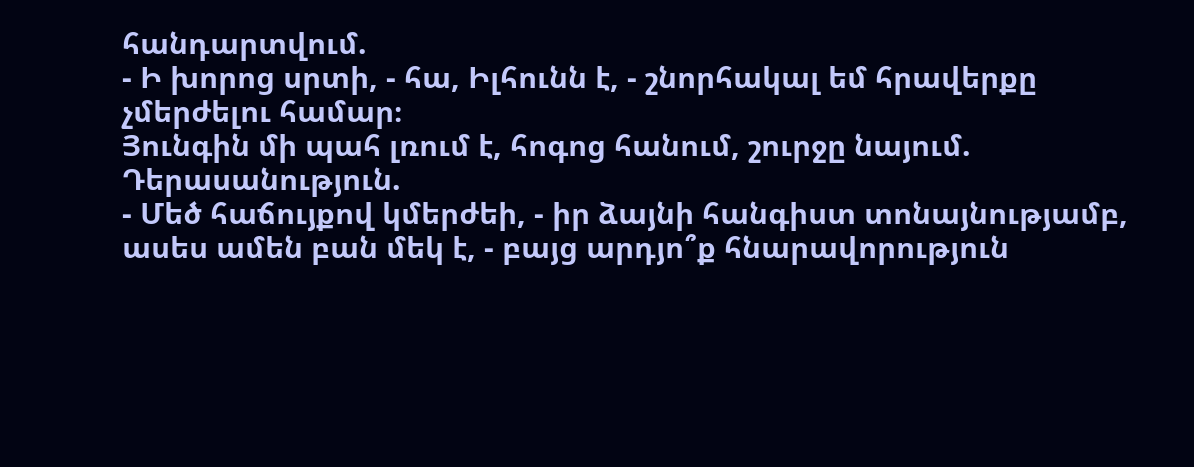հանդարտվում.
- Ի խորոց սրտի, - հա, Իլհունն է, - շնորհակալ եմ հրավերքը չմերժելու համար։
Յունգին մի պահ լռում է, հոգոց հանում, շուրջը նայում. Դերասանություն.
- Մեծ հաճույքով կմերժեի, - իր ձայնի հանգիստ տոնայնությամբ, ասես ամեն բան մեկ է, - բայց արդյո՞ք հնարավորություն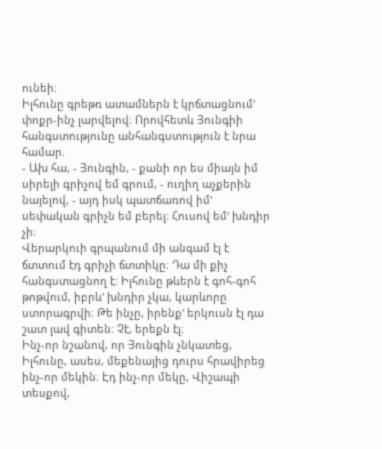ունեի։
Իլհունը գրեթռ ատամներն է կրճտացնում' փոքր-ինչ լարվելով։ Որովհետև Յունգիի հանգստությունը անհանգստություն է նրա համար.
- Ախ հա, - Յունգին, - քանի որ ես միայն իմ սիրելի գրիչով եմ գրում, - ուղիղ աչքերին նայելով, - այդ իսկ պատճառով իմ' սեփական գրիչն եմ բերել։ Հուսով եմ' խնդիր չի։
Վերարկուի գրպանում մի անգամ էլ է ճտտում էդ գրիչի ճտտիկը։ Դա մի քիչ հանգստացնող է։ Իլհունը թևերն է գոհ-գոհ թոթվում, իբրև' խնդիր չկա, կարևորը ստորագրվի։ Թե ինչը, իրենք' երկուսն էլ դա շատ լավ գիտեն։ Չէ, երեքն էլ։
Ինչ-որ նշանով, որ Յունգին չնկատեց, Իլհունը, ասես, մեքենայից դուրս հրավիրեց ինչ-որ մեկին։ Էդ ինչ-որ մեկը, Վիշապի տեսքով,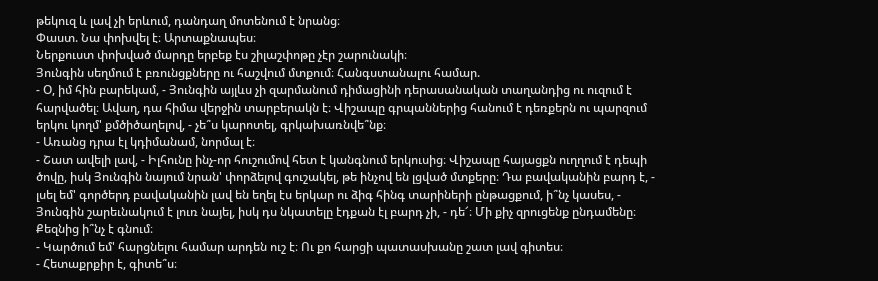թեկուզ և լավ չի երևում, դանդաղ մոտենում է նրանց։
Փաստ. Նա փոխվել է։ Արտաքնապես։
Ներքուստ փոխված մարդը երբեք էս շիլաշփոթը չէր շարունակի։
Յունգին սեղմում է բռունցքները ու հաշվում մտքում։ Հանգստանալու համար.
- Օ, իմ հին բարեկամ, - Յունգին այլևս չի զարմանում դիմացինի դերասանական տաղանդից ու ուզում է հարվածել։ Ավաղ, դա հիմա վերջին տարբերակն է։ Վիշապը գրպաններից հանում է դեռքերն ու պարզում երկու կողմ' քմծիծաղելով, - չե՞ս կարոտել, գրկախառնվե՞նք։
- Առանց դրա էլ կդիմանամ, նորմալ է։
- Շատ ավելի լավ, - Իլհունը ինչ-որ հուշումով հետ է կանգնում երկուսից։ Վիշապը հայացքն ուղղում է դեպի ծովը, իսկ Յունգին նայում նրան' փորձելով գուշակել, թե ինչով են լցված մտքերը։ Դա բավականին բարդ է, - լսել եմ' գործերդ բավականին լավ են եղել էս երկար ու ձիգ հինգ տարիների ընթացքում, ի՞նչ կասես, - Յունգին շարեւնակում է լուռ նայել, իսկ դս նկատելը էդքան էլ բարդ չի, - դե՜։ Մի քիչ զրուցենք ընդամենը։ Քեզնից ի՞նչ է գնում։
- Կարծում եմ' հարցնելու համար արդեն ուշ է։ Ու քո հարցի պատասխանը շատ լավ գիտես։
- Հետաքրքիր է, գիտե՞ս։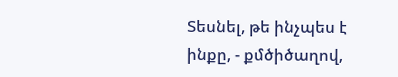Տեսնել, թե ինչպես է ինքը, - քմծիծաղով,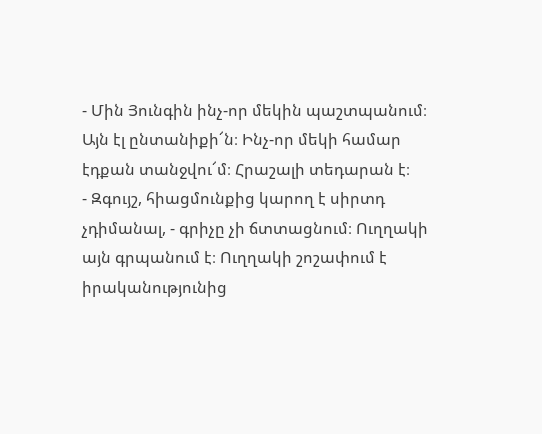- Մին Յունգին ինչ-որ մեկին պաշտպանում։ Այն էլ ընտանիքի՜ն։ Ինչ-որ մեկի համար էդքան տանջվու՜մ։ Հրաշալի տեդարան է։
- Զգույշ, հիացմունքից կարող է սիրտդ չդիմանալ, - գրիչը չի ճտտացնում։ Ուղղակի այն գրպանում է։ Ուղղակի շոշափում է իրականությունից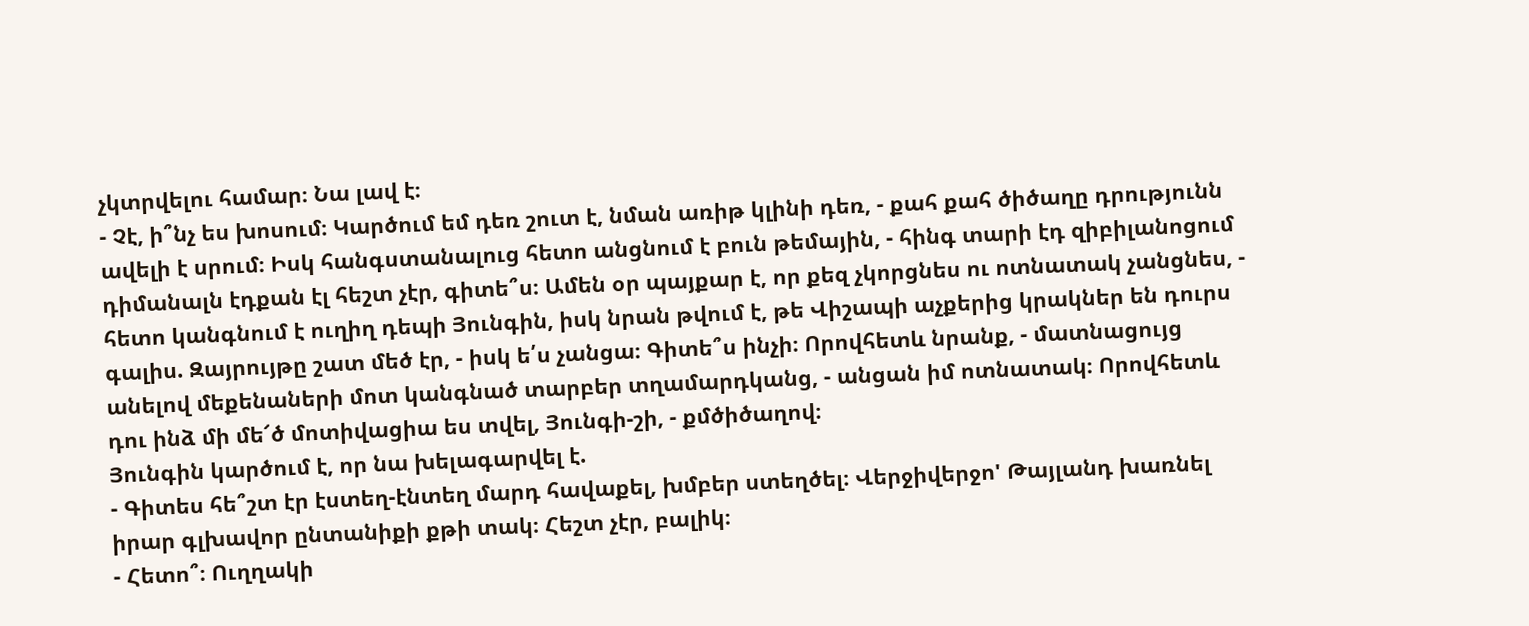չկտրվելու համար։ Նա լավ է։
- Չէ, ի՞նչ ես խոսում։ Կարծում եմ դեռ շուտ է, նման առիթ կլինի դեռ, - քահ քահ ծիծաղը դրությունն ավելի է սրում։ Իսկ հանգստանալուց հետո անցնում է բուն թեմային, - հինգ տարի էդ զիբիլանոցում դիմանալն էդքան էլ հեշտ չէր, գիտե՞ս։ Ամեն օր պայքար է, որ քեզ չկորցնես ու ոտնատակ չանցնես, - հետո կանգնում է ուղիղ դեպի Յունգին, իսկ նրան թվում է, թե Վիշապի աչքերից կրակներ են դուրս գալիս. Զայրույթը շատ մեծ էր, - իսկ ե՛ս չանցա։ Գիտե՞ս ինչի։ Որովհետև նրանք, - մատնացույց անելով մեքենաների մոտ կանգնած տարբեր տղամարդկանց, - անցան իմ ոտնատակ։ Որովհետև դու ինձ մի մե՜ծ մոտիվացիա ես տվել, Յունգի-շի, - քմծիծաղով։
Յունգին կարծում է, որ նա խելագարվել է.
- Գիտես հե՞շտ էր էստեղ-էնտեղ մարդ հավաքել, խմբեր ստեղծել։ Վերջիվերջո' Թայլանդ խառնել իրար գլխավոր ընտանիքի քթի տակ։ Հեշտ չէր, բալիկ։
- Հետո՞։ Ուղղակի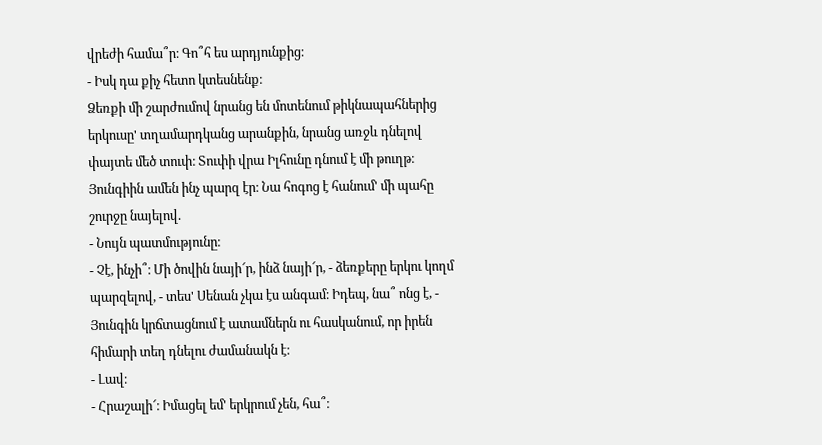վրեժի համա՞ր։ Գո՞հ ես արդյունքից։
- Իսկ դա քիչ հետո կտեսնենք։
Ձեռքի մի շարժումով նրանց են մոտենում թիկնապահներից երկուսը' տղամարդկանց արանքին, նրանց առջև դնելով փայտե մեծ տուփ։ Տուփի վրա Իլհունը դնում է մի թուղթ։ Յունգիին ամեն ինչ պարզ էր։ Նա հոգոց է հանում' մի պահը շուրջը նայելով.
- Նույն պատմությունը։
- Չէ, ինչի՞։ Մի ծովին նայի՜ր, ինձ նայի՜ր, - ձեռքերը երկու կողմ պարզելով, - տես' Սենան չկա էս անգամ։ Իդեպ, նա՞ ոնց է, - Յունգին կրճտացնում է ատամներն ու հասկանում, որ իրեն հիմարի տեղ դնելու ժամանակն է։
- Լավ։
- Հրաշալի՜։ Իմացել եմ' երկրում չեն, հա՞։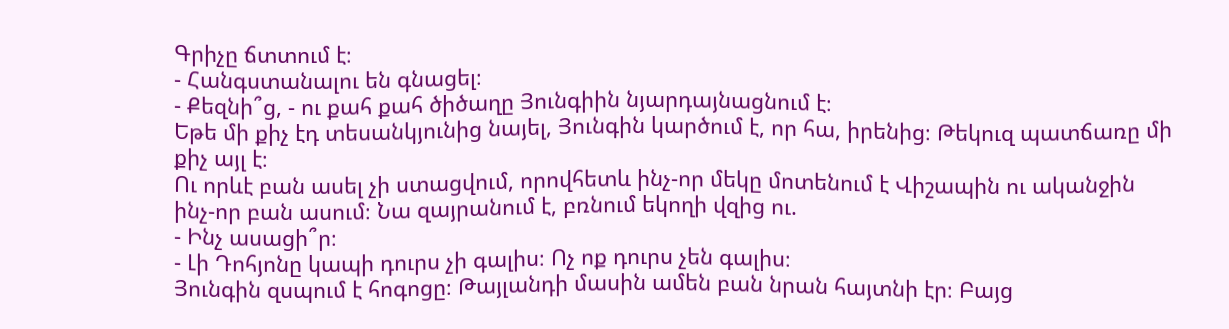Գրիչը ճտտում է։
- Հանգստանալու են գնացել։
- Քեզնի՞ց, - ու քահ քահ ծիծաղը Յունգիին նյարդայնացնում է։
Եթե մի քիչ էդ տեսանկյունից նայել, Յունգին կարծում է, որ հա, իրենից։ Թեկուզ պատճառը մի քիչ այլ է։
Ու որևէ բան ասել չի ստացվում, որովհետև ինչ-որ մեկը մոտենում է Վիշապին ու ականջին ինչ-որ բան ասում։ Նա զայրանում է, բռնում եկողի վզից ու.
- Ինչ ասացի՞ր։
- Լի Դոհյոնը կապի դուրս չի գալիս։ Ոչ ոք դուրս չեն գալիս։
Յունգին զսպում է հոգոցը։ Թայլանդի մասին ամեն բան նրան հայտնի էր։ Բայց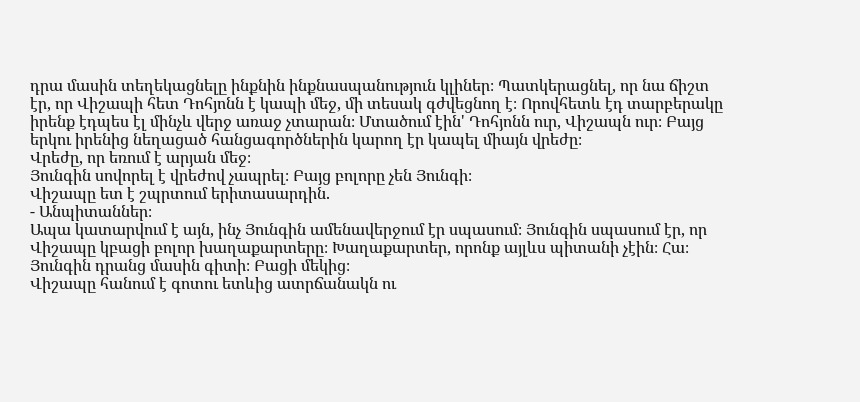դրա մասին տեղեկացնելը ինքնին ինքնասպանություն կլիներ։ Պատկերացնել, որ նա ճիշտ էր, որ Վիշապի հետ Դոհյոնն է կապի մեջ, մի տեսակ գժվեցնող է։ Որովհետև էդ տարբերակը իրենք էդպես էլ մինչև վերջ առաջ չտարան։ Մտածում էին' Դոհյոնն ուր, Վիշապն ուր։ Բայց երկու իրենից նեղացած հանցագործներին կարող էր կապել միայն վրեժը։
Վրեժը, որ եռում է արյան մեջ։
Յունգին սովորել է վրեժով չապրել։ Բայց բոլորը չեն Յունգի։
Վիշապը ետ է շպրտում երիտասարդին.
- Անպիտաններ։
Ապա կատարվում է այն, ինչ Յունգին ամենավերջում էր սպասում։ Յունգին սպասում էր, որ Վիշապը կբացի բոլոր խաղաքարտերը։ Խաղաքարտեր, որոնք այլևս պիտանի չէին։ Հա։ Յունգին դրանց մասին գիտի։ Բացի մեկից։
Վիշապը հանում է գոտու ետևից ատրճանակն ու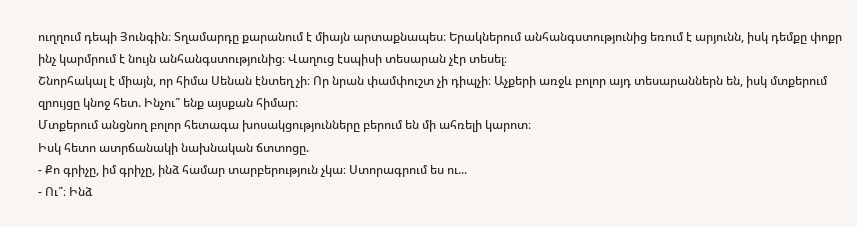ուղղում դեպի Յունգին։ Տղամարդը քարանում է միայն արտաքնապես։ Երակներում անհանգստությունից եռում է արյունն, իսկ դեմքը փոքր ինչ կարմրում է նույն անհանգստությունից։ Վաղուց էսպիսի տեսարան չէր տեսել։
Շնորհակալ է միայն, որ հիմա Սենան էնտեղ չի։ Որ նրան փամփուշտ չի դիպչի։ Աչքերի առջև բոլոր այդ տեսարաններն են, իսկ մտքերում զրույցը կնոջ հետ. Ինչու՞ ենք այսքան հիմար։
Մտքերում անցնող բոլոր հետագա խոսակցությունները բերում են մի ահռելի կարոտ։
Իսկ հետո ատրճանակի նախնական ճտտոցը.
- Քո գրիչը, իմ գրիչը, ինձ համար տարբերություն չկա։ Ստորագրում ես ու...
- Ու՞։ Ինձ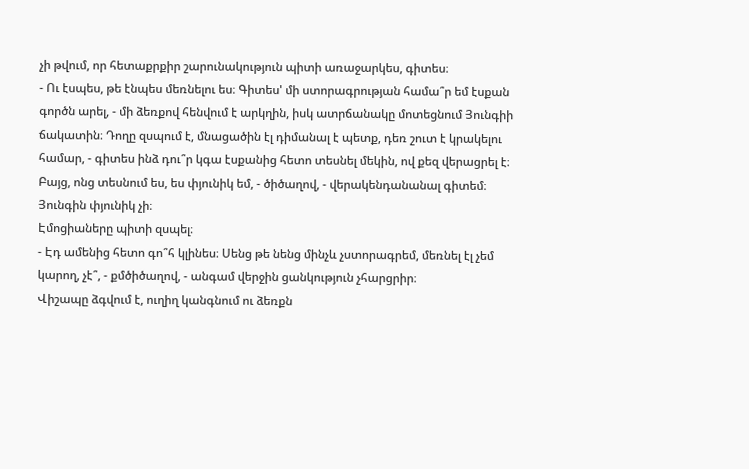չի թվում, որ հետաքրքիր շարունակություն պիտի առաջարկես, գիտես։
- Ու էսպես, թե էնպես մեռնելու ես։ Գիտես' մի ստորագրության համա՞ր եմ էսքան գործն արել, - մի ձեռքով հենվում է արկղին, իսկ ատրճանակը մոտեցնում Յունգիի ճակատին։ Դողը զսպում է, մնացածին էլ դիմանալ է պետք, դեռ շուտ է կրակելու համար, - գիտես ինձ դու՞ր կգա էսքանից հետո տեսնել մեկին, ով քեզ վերացրել է։ Բայց, ոնց տեսնում ես, ես փյունիկ եմ, - ծիծաղով, - վերակենդանանալ գիտեմ։
Յունգին փյունիկ չի։
Էմոցիաները պիտի զսպել։
- Էդ ամենից հետո գո՞հ կլինես։ Սենց թե նենց մինչև չստորագրեմ, մեռնել էլ չեմ կարող, չէ՞, - քմծիծաղով, - անգամ վերջին ցանկություն չհարցրիր։
Վիշապը ձգվում է, ուղիղ կանգնում ու ձեռքն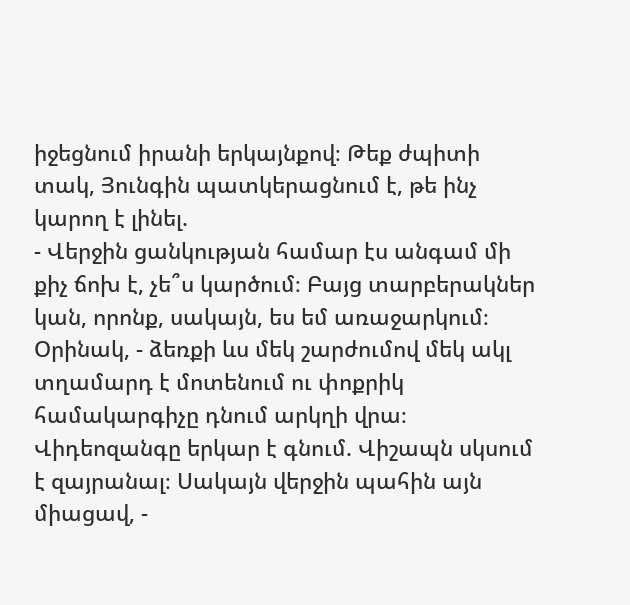իջեցնում իրանի երկայնքով։ Թեք ժպիտի տակ, Յունգին պատկերացնում է, թե ինչ կարող է լինել.
- Վերջին ցանկության համար էս անգամ մի քիչ ճոխ է, չե՞ս կարծում։ Բայց տարբերակներ կան, որոնք, սակայն, ես եմ առաջարկում։ Օրինակ, - ձեռքի ևս մեկ շարժումով մեկ ակլ տղամարդ է մոտենում ու փոքրիկ համակարգիչը դնում արկղի վրա։ Վիդեոզանգը երկար է գնում. Վիշապն սկսում է զայրանալ։ Սակայն վերջին պահին այն միացավ, -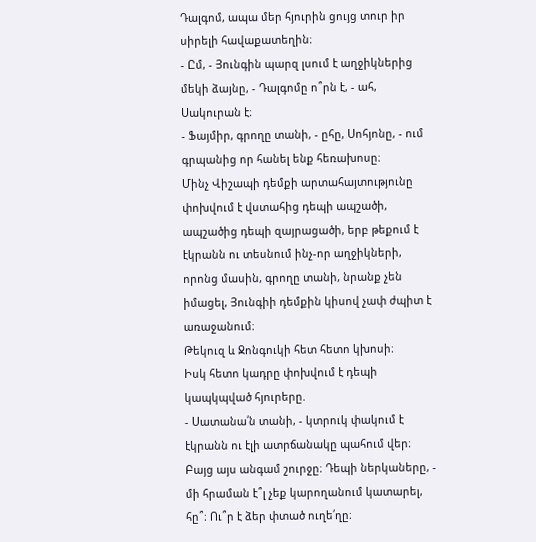Դալգոմ, ապա մեր հյուրին ցույց տուր իր սիրելի հավաքատեղին։
- Ըմ, - Յունգին պարզ լսում է աղջիկներից մեկի ձայնը, - Դալգոմը ո՞րն է, - ահ, Սակուրան է։
- Ֆայմիր, գրողը տանի, - ըհը, Սոհյոնը, - ում գրպանից որ հանել ենք հեռախոսը։
Մինչ Վիշապի դեմքի արտահայտությունը փոխվում է վստահից դեպի ապշածի, ապշածից դեպի զայրացածի, երբ թեքում է էկրանն ու տեսնում ինչ-որ աղջիկների, որոնց մասին, գրողը տանի, նրանք չեն իմացել, Յունգիի դեմքին կիսով չափ ժպիտ է առաջանում։
Թեկուզ և Ջոնգուկի հետ հետո կխոսի։
Իսկ հետո կադրը փոխվում է դեպի կապկպված հյուրերը.
- Սատանա՛ն տանի, - կտրուկ փակում է էկրանն ու էլի ատրճանակը պահում վեր։ Բայց այս անգամ շուրջը։ Դեպի ներկաները, - մի հրաման է՞լ չեք կարողանում կատարել, հը՞։ Ու՞ր է ձեր փտած ուղե՛ղը։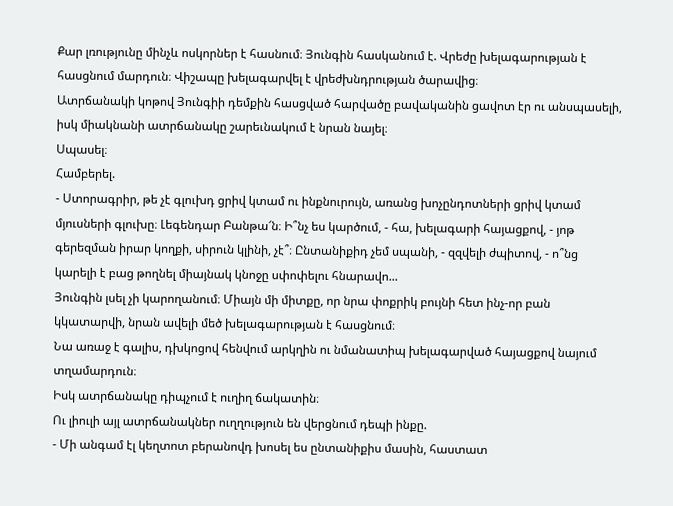Քար լռությունը մինչև ոսկորներ է հասնում։ Յունգին հասկանում է. Վրեժը խելագարության է հասցնում մարդուն։ Վիշապը խելագարվել է վրեժխնդրության ծարավից։
Ատրճանակի կոթով Յունգիի դեմքին հասցված հարվածը բավականին ցավոտ էր ու անսպասելի, իսկ միակնանի ատրճանակը շարեւնակում է նրան նայել։
Սպասել։
Համբերել.
- Ստորագրիր, թե չէ գլուխդ ցրիվ կտամ ու ինքնուրույն, առանց խոչընդոտների ցրիվ կտամ մյուսների գլուխը։ Լեգենդար Բանթա՜ն։ Ի՞նչ ես կարծում, - հա, խելագարի հայացքով, - յոթ գերեզման իրար կողքի, սիրուն կլինի, չէ՞։ Ընտանիքիդ չեմ սպանի, - զզվելի ժպիտով, - ո՞նց կարելի է բաց թողնել միայնակ կնոջը սփոփելու հնարավո...
Յունգին լսել չի կարողանում։ Միայն մի միտքը, որ նրա փոքրիկ բույնի հետ ինչ-որ բան կկատարվի, նրան ավելի մեծ խելագարության է հասցնում։
Նա առաջ է գալիս, դխկոցով հենվում արկղին ու նմանատիպ խելագարված հայացքով նայում տղամարդուն։
Իսկ ատրճանակը դիպչում է ուղիղ ճակատին։
Ու լիուլի այլ ատրճանակներ ուղղություն են վերցնում դեպի ինքը.
- Մի անգամ էլ կեղտոտ բերանովդ խոսել ես ընտանիքիս մասին, հաստատ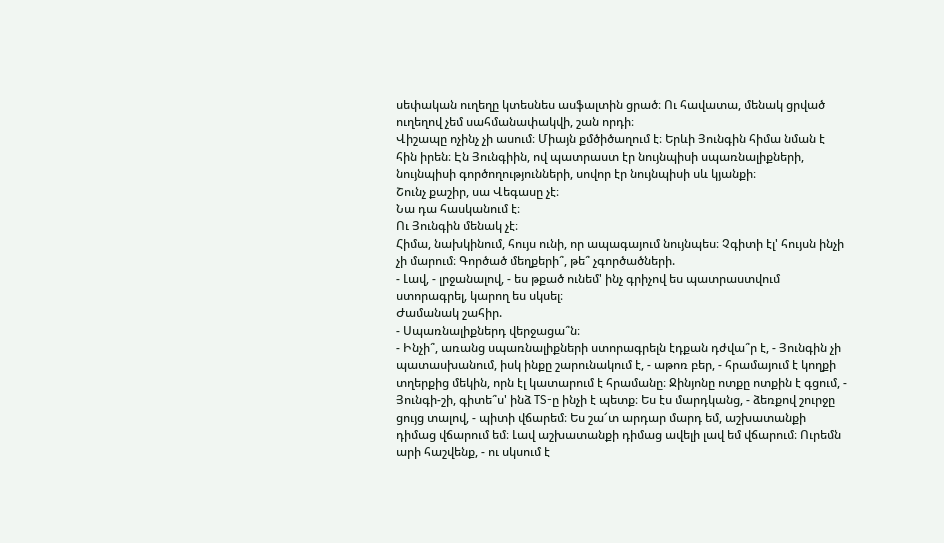սեփական ուղեղը կտեսնես ասֆալտին ցրած։ Ու հավատա, մենակ ցրված ուղեղով չեմ սահմանափակվի, շան որդի։
Վիշապը ոչինչ չի ասում։ Միայն քմծիծաղում է։ Երևի Յունգին հիմա նման է հին իրեն։ Էն Յունգիին, ով պատրաստ էր նույնպիսի սպառնալիքների, նույնպիսի գործողությունների, սովոր էր նույնպիսի սև կյանքի։
Շունչ քաշիր, սա Վեգասը չէ։
Նա դա հասկանում է։
Ու Յունգին մենակ չէ։
Հիմա, նախկինում, հույս ունի, որ ապագայում նույնպես։ Չգիտի էլ' հույսն ինչի չի մարում։ Գործած մեղքերի՞, թե՞ չգործածների.
- Լավ, - լրջանալով, - ես թքած ունեմ' ինչ գրիչով ես պատրաստվում ստորագրել, կարող ես սկսել։
Ժամանակ շահիր.
- Սպառնալիքներդ վերջացա՞ն։
- Ինչի՞, առանց սպառնալիքների ստորագրելն էդքան դժվա՞ր է, - Յունգին չի պատասխանում, իսկ ինքը շարունակում է, - աթոռ բեր, - հրամայում է կողքի տղերքից մեկին, որն էլ կատարում է հրամանը։ Ջինյոնը ոտքը ոտքին է գցում, - Յունգի-շի, գիտե՞ս' ինձ TS-ը ինչի է պետք։ Ես էս մարդկանց, - ձեռքով շուրջը ցույց տալով, - պիտի վճարեմ։ Ես շա՜տ արդար մարդ եմ, աշխատանքի դիմաց վճարում եմ։ Լավ աշխատանքի դիմաց ավելի լավ եմ վճարում։ Ուրեմն արի հաշվենք, - ու սկսում է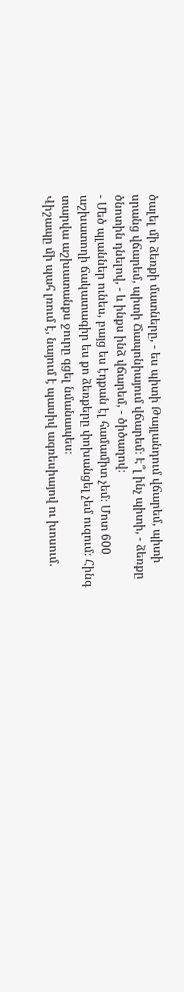ծալել մի ձեռքի մատները, - ես պիտի Թայլանդում վճարեմ, պիտի սրանց վճարեմ, պիտի Ճապոնիայում վճարեմ։ Է՞լ ինչ պիտի, - ձեռքը ծնոտին դնելով, - և ինքս ինձ վճարեմ, - ծիծաղով։
- Մեծ պլաններ ունես, բայց ես էդքան էլ համամիտ չեմ։ Մոտ 600 աշխատողի ճակատագիր ես քո ձեռքերը փոխանցել չեմ ուզում։ Հինգ տարվա աշխատանքս ջուրը գցել նմանապես։
Վիշապը մի պահ լռում է, նայում է պասիվ ագռեսիայով ու խոսում.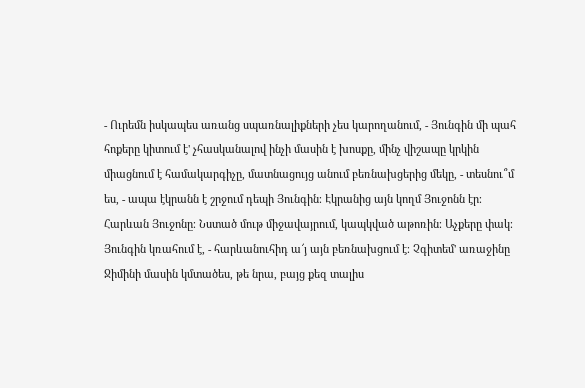- Ուրեմն իսկապես առանց սպառնալիքների չես կարողանում, - Յունգին մի պահ հոքերը կիտում է' չհասկանալով ինչի մասին է խոսքը, մինչ վիշապը կրկին միացնում է համակարգիչը, մատնացույց անում բեռնախցերից մեկը, - տեսնու՞մ ես, - ապա էկրանն է շրջում դեպի Յունգին։ Էկրանից այն կողմ Յուջոնն էր։ Հարևան Յուջոնը։ Նստած մութ միջավայրում, կապկված աթոռին։ Աչքերը փակ։ Յունգին կռահում է, - հարևանուհիդ ա՜յ այն բեռնախցում է։ Չգիտեմ' առաջինը Ջիմինի մասին կմտածես, թե նրա, բայց քեզ տալիս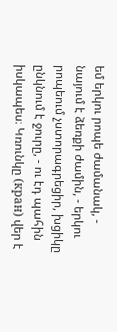եմ երկու րոպե ժամանակ, - նայում է ձեռքի ժամին, - երկու րոպեում չստորագրեցիր, խցիկը ընկնում է ջուրը, - ու էդ պահին իսկապես։ Կռունկը (кран) վեր է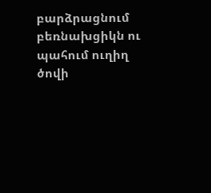բարձրացնում բեռնախցիկն ու պահում ուղիղ ծովի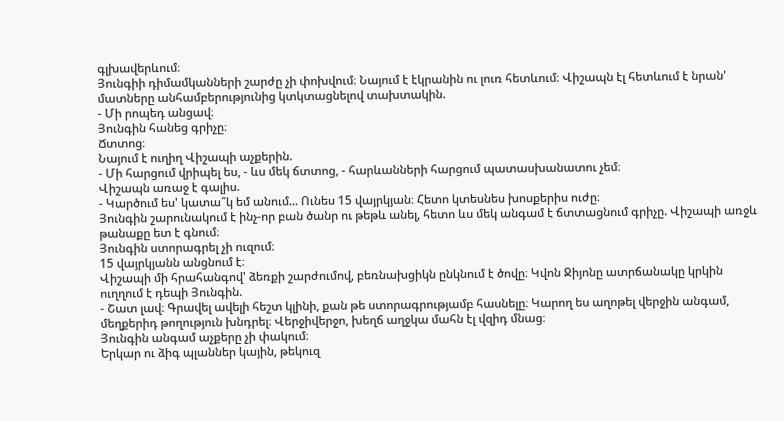գլխավերևում։
Յունգիի դիմամկանների շարժը չի փոխվում։ Նայում է էկրանին ու լուռ հետևում։ Վիշապն էլ հետևում է նրան' մատները անհամբերությունից կտկտացնելով տախտակին.
- Մի րոպեդ անցավ։
Յունգին հանեց գրիչը։
Ճտտոց։
Նայում է ուղիղ Վիշապի աչքերին.
- Մի հարցում վրիպել ես, - ևս մեկ ճտտոց, - հարևանների հարցում պատասխանատու չեմ։
Վիշապն առաջ է գալիս.
- Կարծում ես' կատա՞կ եմ անում... Ունես 15 վայրկյան։ Հետո կտեսնես խոսքերիս ուժը։
Յունգին շարունակում է ինչ-որ բան ծանր ու թեթև անել, հետո ևս մեկ անգամ է ճտտացնում գրիչը. Վիշապի առջև թանաքը ետ է գնում։
Յունգին ստորագրել չի ուզում։
15 վայրկյանն անցնում է։
Վիշապի մի հրահանգով' ձեռքի շարժումով, բեռնախցիկն ընկնում է ծովը։ Կվոն Ջիյոնը ատրճանակը կրկին ուղղում է դեպի Յունգին.
- Շատ լավ։ Գրավել ավելի հեշտ կլինի, քան թե ստորագրությամբ հասնելը։ Կարող ես աղոթել վերջին անգամ, մեղքերիդ թողություն խնդրել։ Վերջիվերջո, խեղճ աղջկա մահն էլ վզիդ մնաց։
Յունգին անգամ աչքերը չի փակում։
Երկար ու ձիգ պլաններ կային, թեկուզ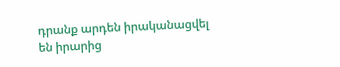դրանք արդեն իրականացվել են իրարից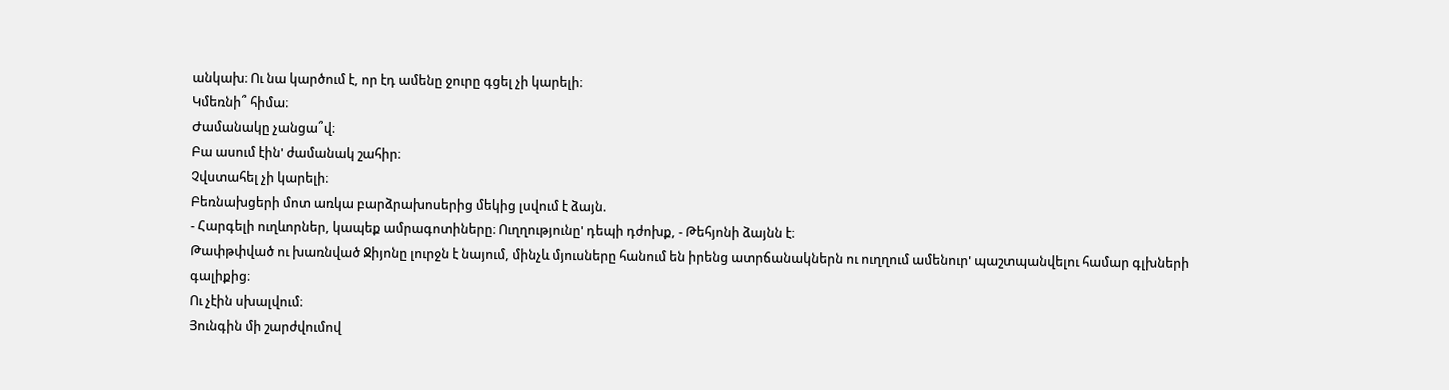անկախ։ Ու նա կարծում է, որ էդ ամենը ջուրը գցել չի կարելի։
Կմեռնի՞ հիմա։
Ժամանակը չանցա՞վ։
Բա ասում էին' ժամանակ շահիր։
Չվստահել չի կարելի։
Բեռնախցերի մոտ առկա բարձրախոսերից մեկից լսվում է ձայն.
- Հարգելի ուղևորներ, կապեք ամրագոտիները։ Ուղղությունը' դեպի դժոխք, - Թեհյոնի ձայնն է։
Թափթփված ու խառնված Ջիյոնը լուրջն է նայում, մինչև մյուսները հանում են իրենց ատրճանակներն ու ուղղում ամենուր' պաշտպանվելու համար գլխների գալիքից։
Ու չէին սխալվում։
Յունգին մի շարժվումով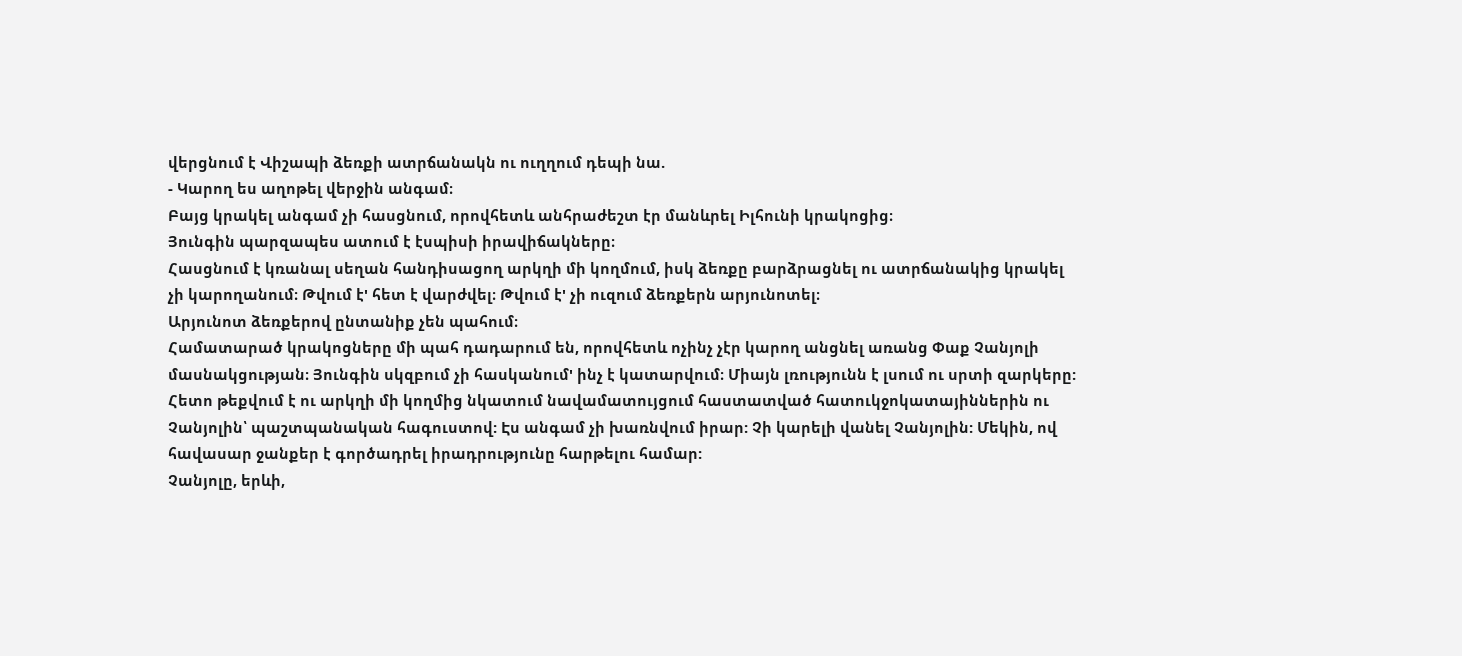վերցնում է Վիշապի ձեռքի ատրճանակն ու ուղղում դեպի նա.
- Կարող ես աղոթել վերջին անգամ։
Բայց կրակել անգամ չի հասցնում, որովհետև անհրաժեշտ էր մանևրել Իլհունի կրակոցից։
Յունգին պարզապես ատում է էսպիսի իրավիճակները։
Հասցնում է կռանալ սեղան հանդիսացող արկղի մի կողմում, իսկ ձեռքը բարձրացնել ու ատրճանակից կրակել չի կարողանում։ Թվում է' հետ է վարժվել։ Թվում է' չի ուզում ձեռքերն արյունոտել։
Արյունոտ ձեռքերով ընտանիք չեն պահում։
Համատարած կրակոցները մի պահ դադարում են, որովհետև ոչինչ չէր կարող անցնել առանց Փաք Չանյոլի մասնակցության։ Յունգին սկզբում չի հասկանում' ինչ է կատարվում։ Միայն լռությունն է լսում ու սրտի զարկերը: Հետո թեքվում է ու արկղի մի կողմից նկատում նավամատույցում հաստատված հատուկջոկատայիններին ու Չանյոլին՝ պաշտպանական հագուստով: Էս անգամ չի խառնվում իրար: Չի կարելի վանել Չանյոլին: Մեկին, ով հավասար ջանքեր է գործադրել իրադրությունը հարթելու համար:
Չանյոլը, երևի,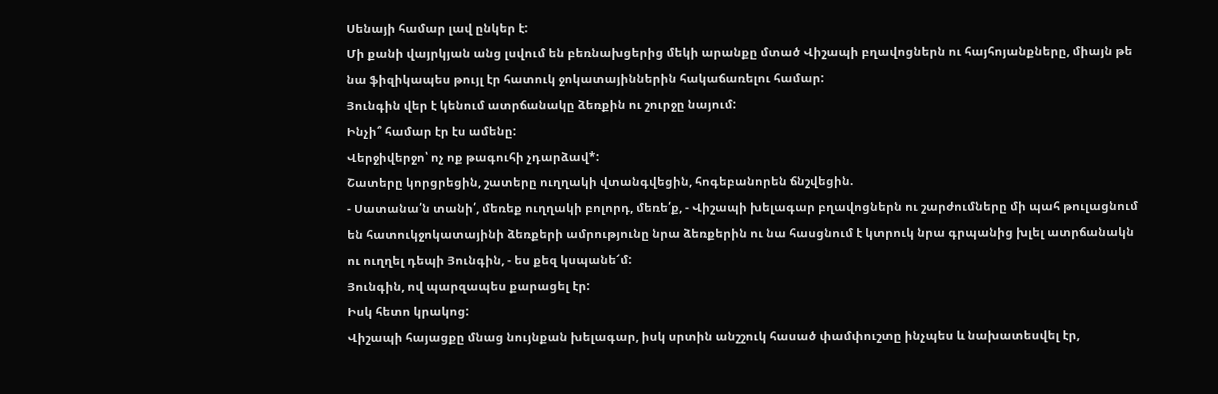Սենայի համար լավ ընկեր է:
Մի քանի վայրկյան անց լսվում են բեռնախցերից մեկի արանքը մտած Վիշապի բղավոցներն ու հայհոյանքները, միայն թե նա ֆիզիկապես թույլ էր հատուկ ջոկատայիններին հակաճառելու համար:
Յունգին վեր է կենում ատրճանակը ձեռքին ու շուրջը նայում:
Ինչի՞ համար էր էս ամենը:
Վերջիվերջո՝ ոչ ոք թագուհի չդարձավ*:
Շատերը կորցրեցին, շատերը ուղղակի վտանգվեցին, հոգեբանորեն ճնշվեցին.
- Սատանա՛ն տանի՛, մեռեք ուղղակի բոլորդ, մեռե՛ք, - Վիշապի խելագար բղավոցներն ու շարժումները մի պահ թուլացնում են հատուկջոկատայինի ձեռքերի ամրությունը նրա ձեռքերին ու նա հասցնում է կտրուկ նրա գրպանից խլել ատրճանակն ու ուղղել դեպի Յունգին, - ես քեզ կսպանե՜մ:
Յունգին, ով պարզապես քարացել էր:
Իսկ հետո կրակոց:
Վիշապի հայացքը մնաց նույնքան խելագար, իսկ սրտին անշշուկ հասած փամփուշտը ինչպես և նախատեսվել էր,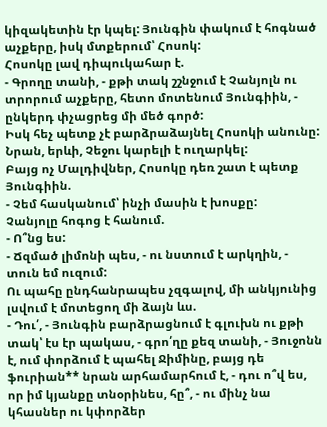կիզակետին էր կպել: Յունգին փակում է հոգնած աչքերը, իսկ մտքերում՝ Հոսոկ:
Հոսոկը լավ դիպուկահար է.
- Գրողը տանի, - քթի տակ շշնջում է Չանյոլն ու տրորում աչքերը, հետո մոտենում Յունգիին, - ընկերդ փչացրեց մի մեծ գործ:
Իսկ հեչ պետք չէ բարձրաձայնել Հոսոկի անունը: Նրան, երևի, Չեջու կարելի է ուղարկել:
Բայց ոչ Մալդիվներ, Հոսոկը դեռ շատ է պետք Յունգիին.
- Չեմ հասկանում՝ ինչի մասին է խոսքը:
Չանյոլը հոգոց է հանում.
- Ո՞նց ես:
- Ճզմած լիմոնի պես, - ու նստում է արկղին, - տուն եմ ուզում:
Ու պահը ընդհանրապես չզգալով, մի անկյունից լսվում է մոտեցող մի ձայն ևս.
- Դու՛, - Յունգին բարձրացնում է գլուխն ու քթի տակ՝ էս էր պակաս, - գրո՛ղը քեզ տանի, - Յուջոնն է, ում փորձում է պահել Ջիմինը, բայց դե ֆուրիան** նրան արհամարհում է, - դու ո՞վ ես, որ իմ կյանքը տնօրինես, հը՞, - ու մինչ նա կհասներ ու կփորձեր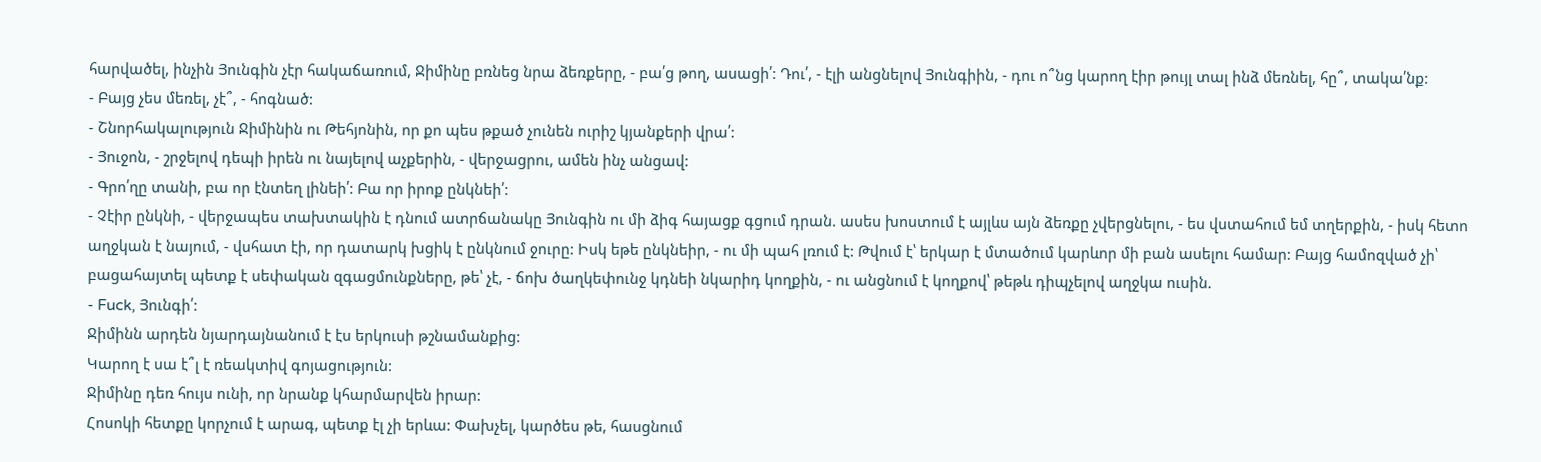հարվածել, ինչին Յունգին չէր հակաճառում, Ջիմինը բռնեց նրա ձեռքերը, - բա՛ց թող, ասացի՛: Դու՛, - էլի անցնելով Յունգիին, - դու ո՞նց կարող էիր թույլ տալ ինձ մեռնել, հը՞, տակա՛նք:
- Բայց չես մեռել, չէ՞, - հոգնած:
- Շնորհակալություն Ջիմինին ու Թեհյոնին, որ քո պես թքած չունեն ուրիշ կյանքերի վրա՛:
- Յուջոն, - շրջելով դեպի իրեն ու նայելով աչքերին, - վերջացրու, ամեն ինչ անցավ:
- Գրո՛ղը տանի, բա որ էնտեղ լինեի՛: Բա որ իրոք ընկնեի՛:
- Չէիր ընկնի, - վերջապես տախտակին է դնում ատրճանակը Յունգին ու մի ձիգ հայացք գցում դրան. ասես խոստում է այլևս այն ձեռքը չվերցնելու, - ես վստահում եմ տղերքին, - իսկ հետո աղջկան է նայում, - վսհատ էի, որ դատարկ խցիկ է ընկնում ջուրը: Իսկ եթե ընկնեիր, - ու մի պահ լռում է: Թվում է՝ երկար է մտածում կարևոր մի բան ասելու համար: Բայց համոզված չի՝ բացահայտել պետք է սեփական զգացմունքները, թե՝ չէ, - ճոխ ծաղկեփունջ կդնեի նկարիդ կողքին, - ու անցնում է կողքով՝ թեթև դիպչելով աղջկա ուսին.
- Fuck, Յունգի՛:
Ջիմինն արդեն նյարդայնանում է էս երկուսի թշնամանքից:
Կարող է սա է՞լ է ռեակտիվ գոյացություն:
Ջիմինը դեռ հույս ունի, որ նրանք կհարմարվեն իրար:
Հոսոկի հետքը կորչում է արագ, պետք էլ չի երևա: Փախչել, կարծես թե, հասցնում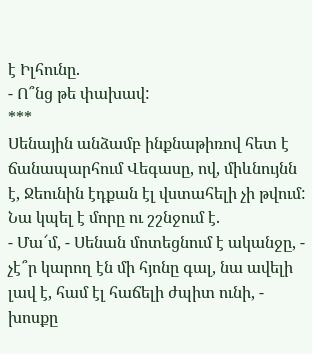է Իլհունը.
- Ո՞նց թե փախավ:
***
Սենային անձամբ ինքնաթիռով հետ է ճանապարհում Վեգասը, ով, միևնույնն է, Ջեունին էդքան էլ վստահելի չի թվում: Նա կպել է մորը ու շշնջում է.
- Մա՜մ, - Սենան մոտեցնում է ականջը, - չէ՞ր կարող էն մի հյոնը գալ, նա ավելի լավ է, համ էլ հաճելի ժպիտ ունի, - խոսքը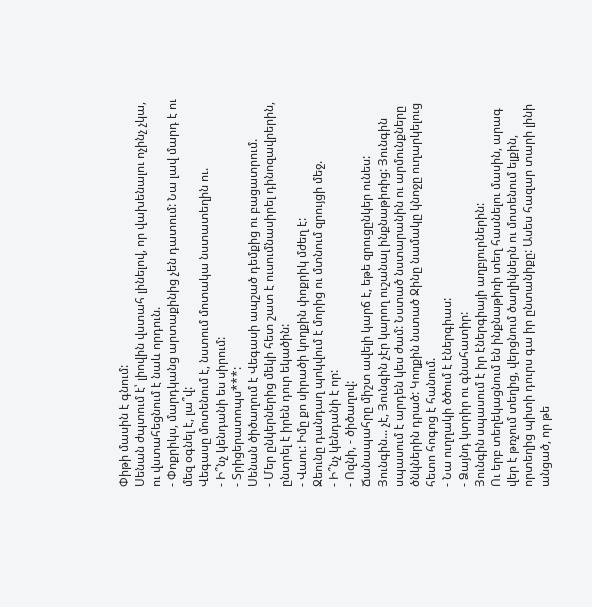Փիթի մասին է գնում:
Սենան ժպտում է՝ լիովին վստահ լինելով, որ վախենալու ոչինչ չկա, ու վստահեցնում է նաև որդուն.
- Փոքրիկս, մարդկանց արտաքինից չեն դատում: Նա լավ մարդ է ու մեզ օգնել է, լա՞վ:
Վեգասը մոտենում է, նստում մոտակա նստատեղին ու.
- Ի՞նչ կենդանի ես սիրում:
- Տրիցերատոպս***:
Սենան ծիծաղում է Վեգասի ապշած դեմքից ու բացատրում.
- Մեր ընկերներից մեկի հետ շատ է ուսումնասիրել դինոզավրերին, ընտրել է իրեն դուր եկածին:
- Վաու: Իմը քո սիրածի կողքին փոքրիկ մժեղ է:
Ջեունը դանդաղ պոկվում է մորից ու մտնում զրույցի մեջ.
- Ի՞նչ կենդանի է որ:
- Ոզնի, - ծիծաղով:
Ճանապահրը միշտ ավելի կարճ է, եթե զրուցընկեր ունես:
Յունգին... չէ, Յունգին չէր կարող ուշանալ ինքնաթիռից: Յունգին սպասում է արդեն կես ժամ: Նստած նստարանին ու արմունքները ծնկներին դրած: Կողքին նստած Ջինը նամակը կնոջը ուղարկելուց հետո հոգոց է հանում.
- Նա ուղղակի ծծում է էներգիաս:
- Ձայնդ կտրիր ու գնահատիր:
Յունգին սպասում է իր էներգիայի աղբյուրներին:
Ու երբ տեղեկացնում են ինքնաթիռի տեղ հասնելու մասին, արագ վեր է թռչում տեղից, վերցնում ծաղիկներն ու մոտենում ելքին, որտեղից պիտի դուրս գա իր ընտանիքը: Ասես հազար տարի լինի անցած, որ թե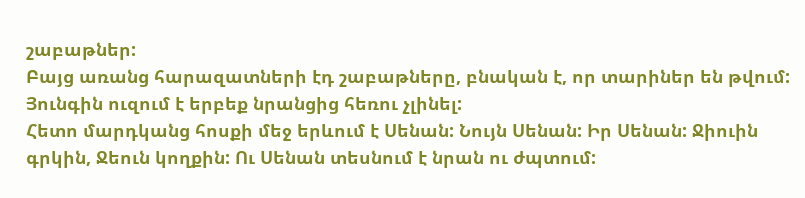շաբաթներ:
Բայց առանց հարազատների էդ շաբաթները, բնական է, որ տարիներ են թվում:
Յունգին ուզում է երբեք նրանցից հեռու չլինել:
Հետո մարդկանց հոսքի մեջ երևում է Սենան: Նույն Սենան: Իր Սենան: Ջիուին գրկին, Ջեուն կողքին: Ու Սենան տեսնում է նրան ու ժպտում: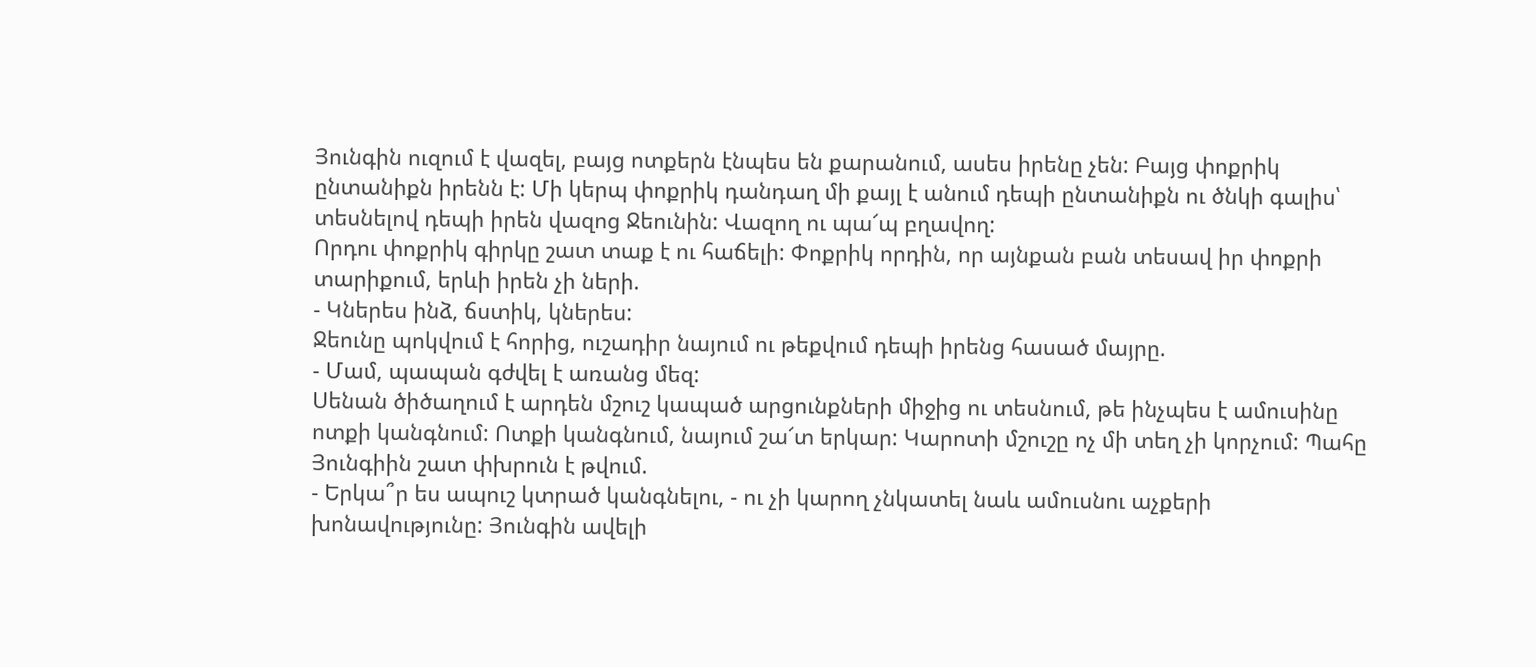Յունգին ուզում է վազել, բայց ոտքերն էնպես են քարանում, ասես իրենը չեն: Բայց փոքրիկ ընտանիքն իրենն է: Մի կերպ փոքրիկ դանդաղ մի քայլ է անում դեպի ընտանիքն ու ծնկի գալիս՝ տեսնելով դեպի իրեն վազոց Ջեունին: Վազող ու պա՜պ բղավող:
Որդու փոքրիկ գիրկը շատ տաք է ու հաճելի: Փոքրիկ որդին, որ այնքան բան տեսավ իր փոքրի տարիքում, երևի իրեն չի ների.
- Կներես ինձ, ճստիկ, կներես:
Ջեունը պոկվում է հորից, ուշադիր նայում ու թեքվում դեպի իրենց հասած մայրը.
- Մամ, պապան գժվել է առանց մեզ:
Սենան ծիծաղում է արդեն մշուշ կապած արցունքների միջից ու տեսնում, թե ինչպես է ամուսինը ոտքի կանգնում: Ոտքի կանգնում, նայում շա՜տ երկար: Կարոտի մշուշը ոչ մի տեղ չի կորչում: Պահը Յունգիին շատ փխրուն է թվում.
- Երկա՞ր ես ապուշ կտրած կանգնելու, - ու չի կարող չնկատել նաև ամուսնու աչքերի խոնավությունը: Յունգին ավելի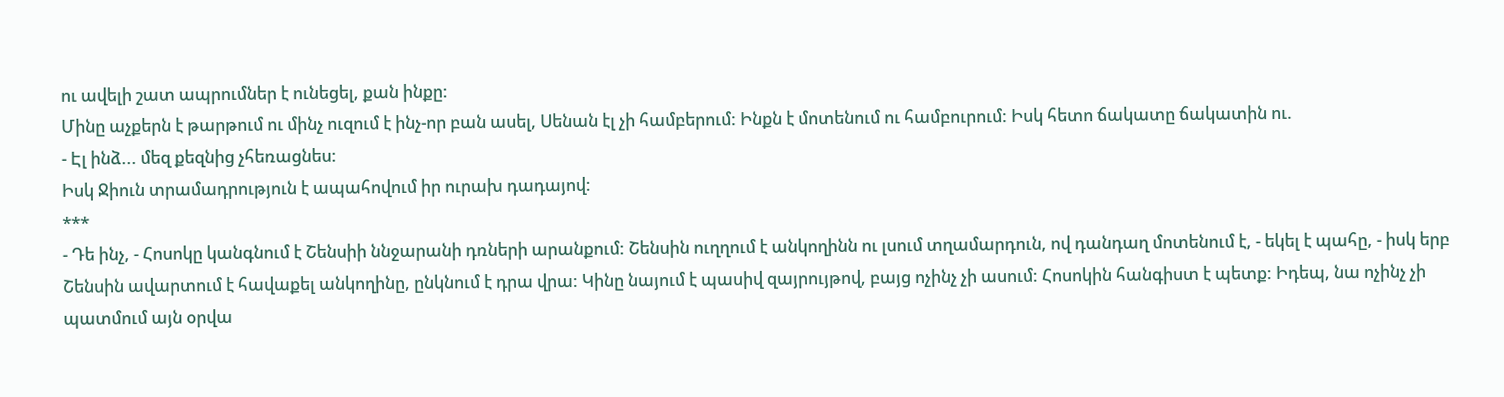ու ավելի շատ ապրումներ է ունեցել, քան ինքը:
Մինը աչքերն է թարթում ու մինչ ուզում է ինչ-որ բան ասել, Սենան էլ չի համբերում: Ինքն է մոտենում ու համբուրում: Իսկ հետո ճակատը ճակատին ու.
- Էլ ինձ... մեզ քեզնից չհեռացնես:
Իսկ Ջիուն տրամադրություն է ապահովում իր ուրախ դադայով:
***
- Դե ինչ, - Հոսոկը կանգնում է Շենսիի ննջարանի դռների արանքում: Շենսին ուղղում է անկողինն ու լսում տղամարդուն, ով դանդաղ մոտենում է, - եկել է պահը, - իսկ երբ Շենսին ավարտում է հավաքել անկողինը, ընկնում է դրա վրա: Կինը նայում է պասիվ զայրույթով, բայց ոչինչ չի ասում: Հոսոկին հանգիստ է պետք: Իդեպ, նա ոչինչ չի պատմում այն օրվա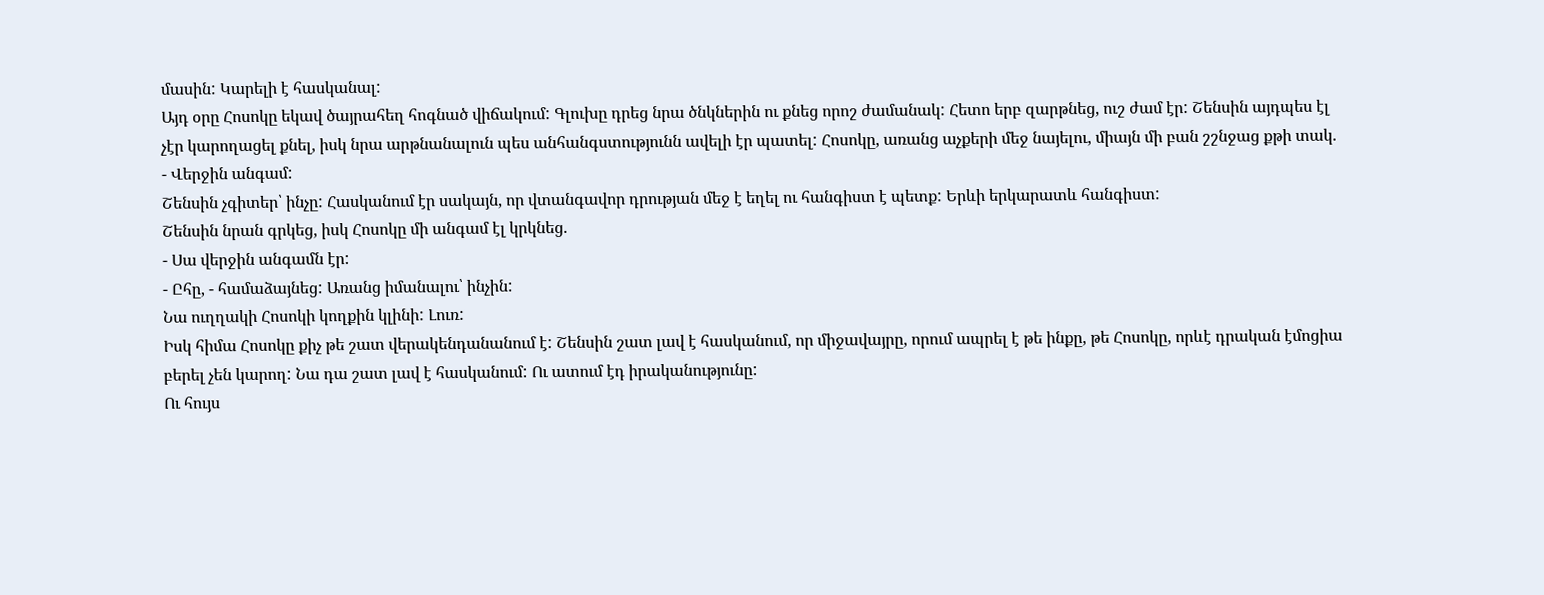մասին: Կարելի է հասկանալ:
Այդ օրը Հոսոկը եկավ ծայրահեղ հոգնած վիճակում: Գլուխը դրեց նրա ծնկներին ու քնեց որոշ ժամանակ: Հետո երբ զարթնեց, ուշ ժամ էր: Շենսին այդպես էլ չէր կարողացել քնել, իսկ նրա արթնանալուն պես անհանգստությունն ավելի էր պատել: Հոսոկը, առանց աչքերի մեջ նայելու, միայն մի բան շշնջաց քթի տակ.
- Վերջին անգամ:
Շենսին չգիտեր՝ ինչը: Հասկանում էր սակայն, որ վտանգավոր դրության մեջ է եղել ու հանգիստ է պետք: Երևի երկարատև հանգիստ:
Շենսին նրան գրկեց, իսկ Հոսոկը մի անգամ էլ կրկնեց.
- Սա վերջին անգամն էր:
- Ըհը, - համաձայնեց: Առանց իմանալու՝ ինչին:
Նա ուղղակի Հոսոկի կողքին կլինի: Լուռ:
Իսկ հիմա Հոսոկը քիչ թե շատ վերակենդանանում է: Շենսին շատ լավ է հասկանում, որ միջավայրը, որում ապրել է թե ինքը, թե Հոսոկը, որևէ դրական էմոցիա բերել չեն կարող: Նա դա շատ լավ է հասկանում: Ու ատում էդ իրականությունը:
Ու հույս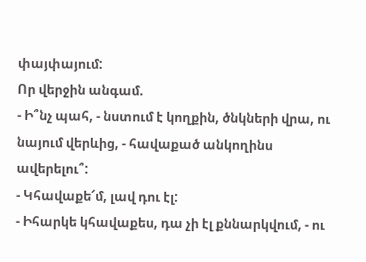փայփայում:
Որ վերջին անգամ.
- Ի՞նչ պահ, - նստում է կողքին, ծնկների վրա, ու նայում վերևից, - հավաքած անկողինս ավերելու՞:
- Կհավաքե՜մ, լավ դու էլ:
- Իհարկե կհավաքես, դա չի էլ քննարկվում, - ու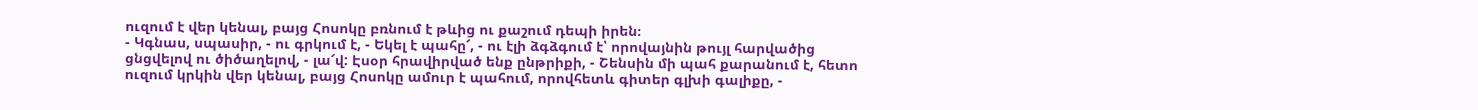ուզում է վեր կենալ, բայց Հոսոկը բռնում է թևից ու քաշում դեպի իրեն։
- Կգնաս, սպասիր, - ու գրկում է, - Եկել է պահը՜, - ու էլի ձգձգում է՝ որովայնին թույլ հարվածից ցնցվելով ու ծիծաղելով, - լա՜վ: Էսօր հրավիրված ենք ընթրիքի, - Շենսին մի պահ քարանում է, հետո ուզում կրկին վեր կենալ, բայց Հոսոկը ամուր է պահում, որովհետև գիտեր գլխի գալիքը, -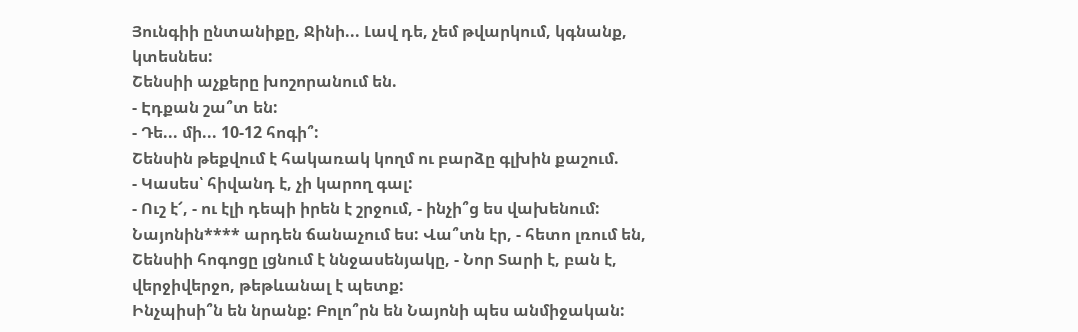Յունգիի ընտանիքը, Ջինի... Լավ դե, չեմ թվարկում, կգնանք, կտեսնես:
Շենսիի աչքերը խոշորանում են.
- Էդքան շա՞տ են:
- Դե... մի... 10-12 հոգի՞:
Շենսին թեքվում է հակառակ կողմ ու բարձը գլխին քաշում.
- Կասես՝ հիվանդ է, չի կարող գալ:
- Ուշ է՜, - ու էլի դեպի իրեն է շրջում, - ինչի՞ց ես վախենում: Նայոնին**** արդեն ճանաչում ես: Վա՞տն էր, - հետո լռում են, Շենսիի հոգոցը լցնում է ննջասենյակը, - Նոր Տարի է, բան է, վերջիվերջո, թեթևանալ է պետք:
Ինչպիսի՞ն են նրանք: Բոլո՞րն են Նայոնի պես անմիջական: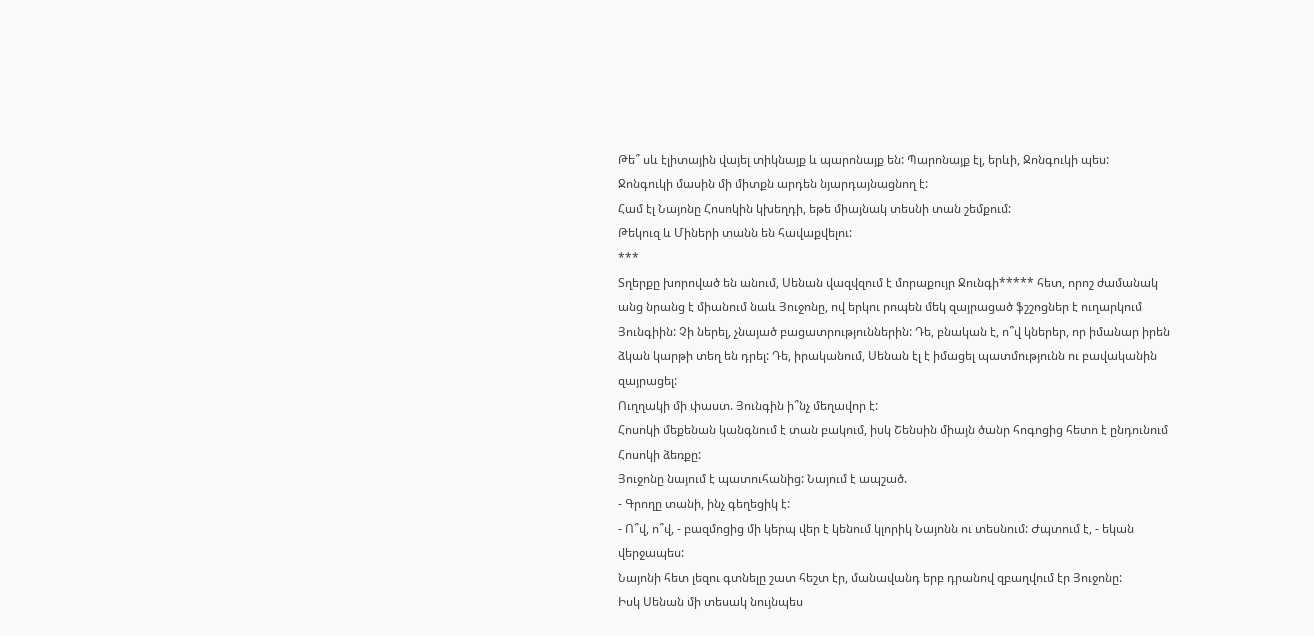Թե՞ սև էլիտային վայել տիկնայք և պարոնայք են: Պարոնայք էլ, երևի, Ջոնգուկի պես:
Ջոնգուկի մասին մի միտքն արդեն նյարդայնացնող է:
Համ էլ Նայոնը Հոսոկին կխեղդի, եթե միայնակ տեսնի տան շեմքում:
Թեկուզ և Միների տանն են հավաքվելու:
***
Տղերքը խորոված են անում, Սենան վազվզում է մորաքույր Ջունգի***** հետ, որոշ ժամանակ անց նրանց է միանում նաև Յուջոնը, ով երկու րոպեն մեկ զայրացած ֆշշոցներ է ուղարկում Յունգիին: Չի ներել, չնայած բացատրություններին: Դե, բնական է, ո՞վ կներեր, որ իմանար իրեն ձկան կարթի տեղ են դրել: Դե, իրականում, Սենան էլ է իմացել պատմությունն ու բավականին զայրացել:
Ուղղակի մի փաստ. Յունգին ի՞նչ մեղավոր է:
Հոսոկի մեքենան կանգնում է տան բակում, իսկ Շենսին միայն ծանր հոգոցից հետո է ընդունում Հոսոկի ձեռքը:
Յուջոնը նայում է պատուհանից: Նայում է ապշած.
- Գրողը տանի, ինչ գեղեցիկ է:
- Ո՞վ, ո՞վ, - բազմոցից մի կերպ վեր է կենում կլորիկ Նայոնն ու տեսնում: Ժպտում է, - եկան վերջապես:
Նայոնի հետ լեզու գտնելը շատ հեշտ էր, մանավանդ երբ դրանով զբաղվում էր Յուջոնը:
Իսկ Սենան մի տեսակ նույնպես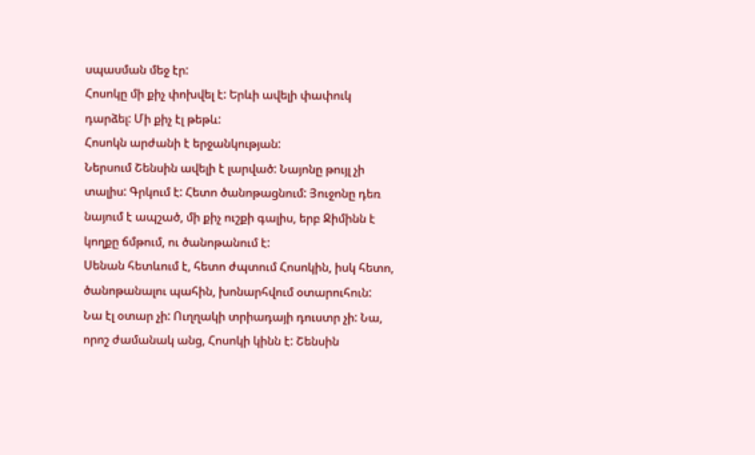սպասման մեջ էր:
Հոսոկը մի քիչ փոխվել է: Երևի ավելի փափուկ դարձել: Մի քիչ էլ թեթև:
Հոսոկն արժանի է երջանկության:
Ներսում Շենսին ավելի է լարված: Նայոնը թույլ չի տալիս: Գրկում է: Հետո ծանոթացնում: Յուջոնը դեռ նայում է ապշած, մի քիչ ուշքի գալիս, երբ Ջիմինն է կողքը ճմթում, ու ծանոթանում է:
Սենան հետևում է, հետո ժպտում Հոսոկին, իսկ հետո, ծանոթանալու պահին, խոնարհվում օտարուհուն:
Նա էլ օտար չի: Ուղղակի տրիադայի դուստր չի: Նա, որոշ ժամանակ անց, Հոսոկի կինն է: Շենսին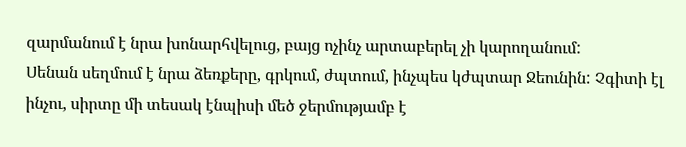զարմանում է նրա խոնարհվելուց, բայց ոչինչ արտաբերել չի կարողանում:
Սենան սեղմում է նրա ձեռքերը, գրկում, ժպտում, ինչպես կժպտար Ջեունին: Չգիտի էլ ինչու, սիրտը մի տեսակ էնպիսի մեծ ջերմությամբ է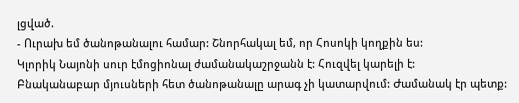լցված.
- Ուրախ եմ ծանոթանալու համար: Շնորհակալ եմ, որ Հոսոկի կողքին ես:
Կլորիկ Նայոնի սուր էմոցիոնալ ժամանակաշրջանն է: Հուզվել կարելի է:
Բնականաբար մյուսների հետ ծանոթանալը արագ չի կատարվում: Ժամանակ էր պետք: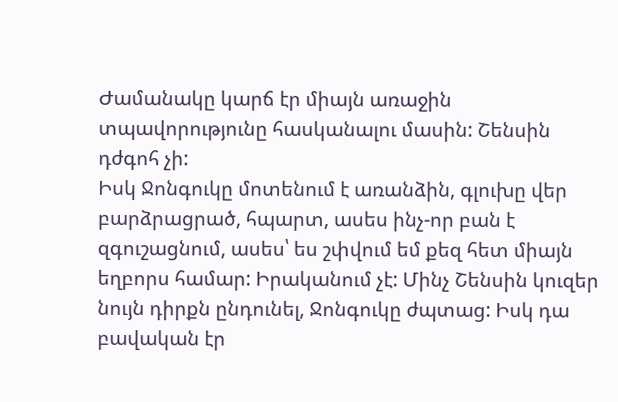Ժամանակը կարճ էր միայն առաջին տպավորությունը հասկանալու մասին: Շենսին դժգոհ չի:
Իսկ Ջոնգուկը մոտենում է առանձին, գլուխը վեր բարձրացրած, հպարտ, ասես ինչ-որ բան է զգուշացնում, ասես՝ ես շփվում եմ քեզ հետ միայն եղբորս համար: Իրականում չէ: Մինչ Շենսին կուզեր նույն դիրքն ընդունել, Ջոնգուկը ժպտաց: Իսկ դա բավական էր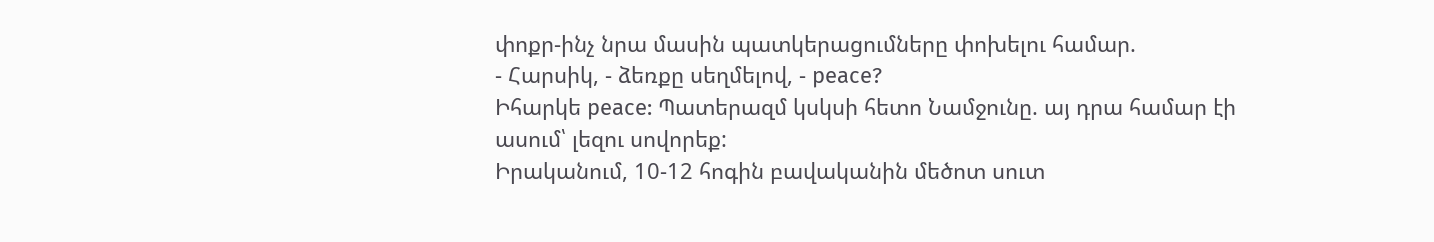փոքր-ինչ նրա մասին պատկերացումները փոխելու համար.
- Հարսիկ, - ձեռքը սեղմելով, - peace?
Իհարկե peace: Պատերազմ կսկսի հետո Նամջունը. այ դրա համար էի ասում՝ լեզու սովորեք:
Իրականում, 10-12 հոգին բավականին մեծոտ սուտ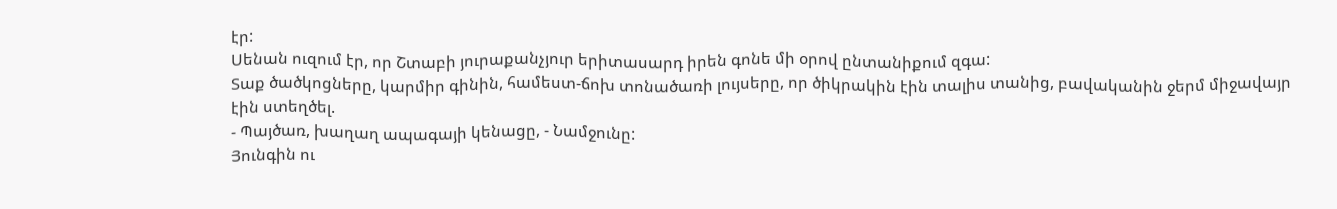էր:
Սենան ուզում էր, որ Շտաբի յուրաքանչյուր երիտասարդ իրեն գոնե մի օրով ընտանիքում զգա:
Տաք ծածկոցները, կարմիր գինին, համեստ-ճոխ տոնածառի լույսերը, որ ծիկրակին էին տալիս տանից, բավականին ջերմ միջավայր էին ստեղծել.
- Պայծառ, խաղաղ ապագայի կենացը, - Նամջունը:
Յունգին ու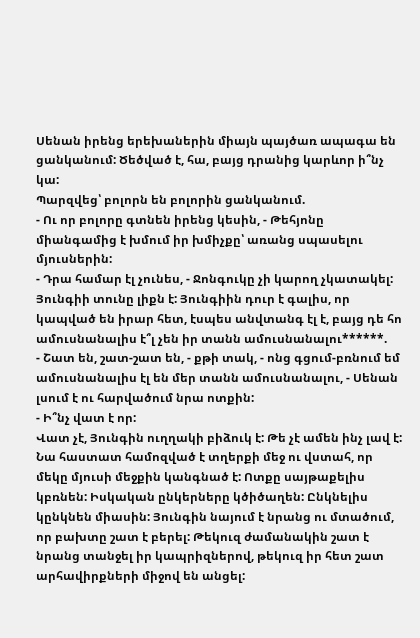Սենան իրենց երեխաներին միայն պայծառ ապագա են ցանկանում: Ծեծված է, հա, բայց դրանից կարևոր ի՞նչ կա:
Պարզվեց՝ բոլորն են բոլորին ցանկանում.
- Ու որ բոլորը գտնեն իրենց կեսին, - Թեհյոնը միանգամից է խմում իր խմիչքը՝ առանց սպասելու մյուսներին:
- Դրա համար էլ չունես, - Ջոնգուկը չի կարող չկատակել:
Յունգիի տունը լիքն է: Յունգիին դուր է գալիս, որ կապված են իրար հետ, էսպես անվտանգ էլ է, բայց դե հո ամուսնանալիս է՞լ չեն իր տանն ամուսնանալու******.
- Շատ են, շատ-շատ են, - քթի տակ, - ոնց գցում-բռնում եմ ամուսնանալիս էլ են մեր տանն ամուսնանալու, - Սենան լսում է ու հարվածում նրա ոտքին:
- Ի՞նչ վատ է որ:
Վատ չէ, Յունգին ուղղակի բիձուկ է: Թե չէ ամեն ինչ լավ է:
Նա հաստատ համոզված է տղերքի մեջ ու վստահ, որ մեկը մյուսի մեջքին կանգնած է: Ոտքը սայթաքելիս կբռնեն: Իսկական ընկերները կծիծաղեն: Ընկնելիս կընկնեն միասին: Յունգին նայում է նրանց ու մտածում, որ բախտը շատ է բերել: Թեկուզ ժամանակին շատ է նրանց տանջել իր կապրիզներով, թեկուզ իր հետ շատ արհավիրքների միջով են անցել: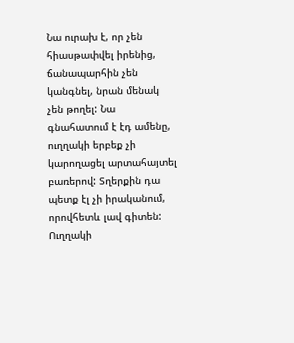Նա ուրախ է, որ չեն հիասթափվել իրենից, ճանապարհին չեն կանգնել, նրան մենակ չեն թողել: Նա գնահատում է էդ ամենը, ուղղակի երբեք չի կարողացել արտահայտել բառերով: Տղերքին դա պետք էլ չի իրականում, որովհետև լավ գիտեն:
Ուղղակի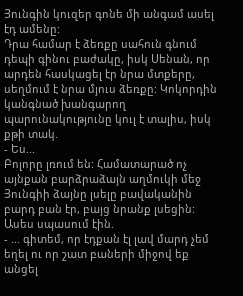Յունգին կուզեր գոնե մի անգամ ասել էդ ամենը:
Դրա համար է ձեռքը սահուն գնում դեպի գինու բաժակը, իսկ Սենան, որ արդեն հասկացել էր նրա մտքերը, սեղմում է նրա մյուս ձեռքը: Կոկորդին կանգնած խանգարող պարունակությունը կուլ է տալիս, իսկ քթի տակ.
- Ես...
Բոլորը լռում են: Համատարած ոչ այնքան բարձրաձայն աղմուկի մեջ Յունգիի ձայնը լսելը բավականին բարդ բան էր, բայց նրանք լսեցին: Ասես սպասում էին.
- ... գիտեմ, որ էդքան էլ լավ մարդ չեմ եղել ու որ շատ բաների միջով եք անցել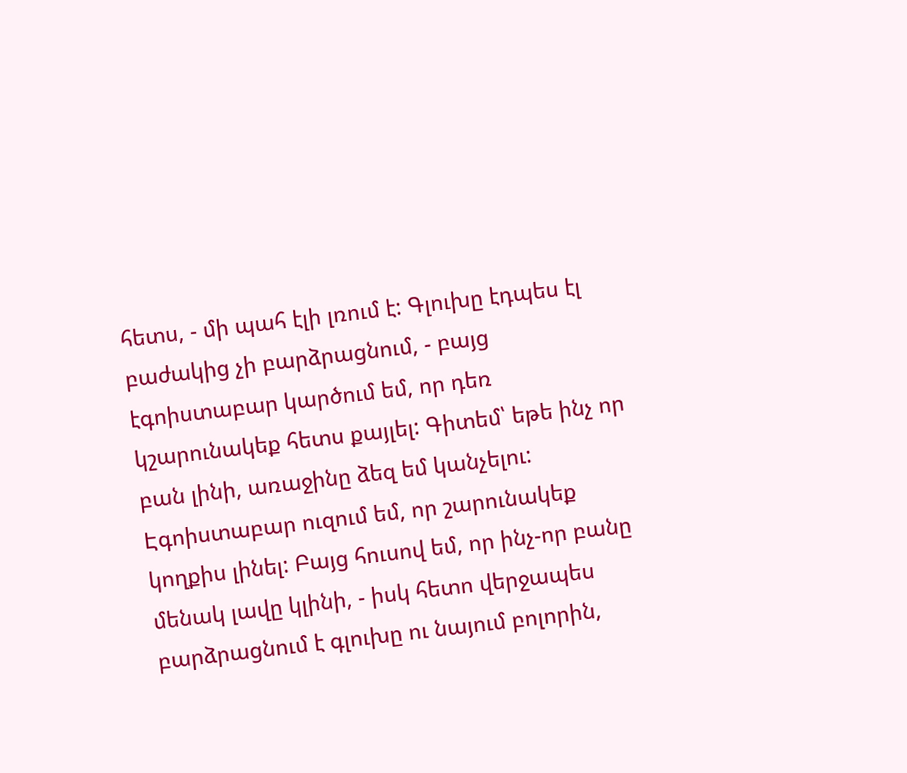հետս, - մի պահ էլի լռում է: Գլուխը էդպես էլ բաժակից չի բարձրացնում, - բայց էգոիստաբար կարծում եմ, որ դեռ կշարունակեք հետս քայլել: Գիտեմ՝ եթե ինչ որ բան լինի, առաջինը ձեզ եմ կանչելու: Էգոիստաբար ուզում եմ, որ շարունակեք կողքիս լինել: Բայց հուսով եմ, որ ինչ-որ բանը մենակ լավը կլինի, - իսկ հետո վերջապես բարձրացնում է գլուխը ու նայում բոլորին,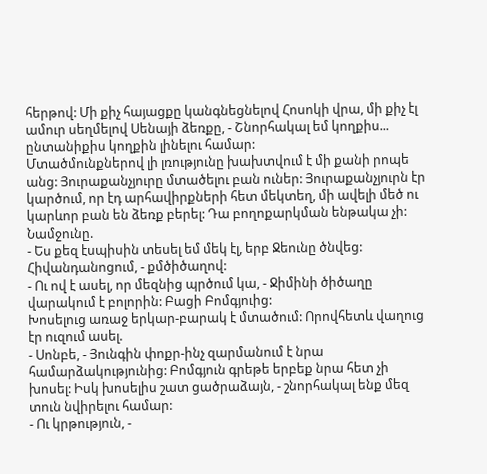հերթով: Մի քիչ հայացքը կանգնեցնելով Հոսոկի վրա, մի քիչ էլ ամուր սեղմելով Սենայի ձեռքը, - Շնորհակալ եմ կողքիս... ընտանիքիս կողքին լինելու համար:
Մտածմունքներով լի լռությունը խախտվում է մի քանի րոպե անց: Յուրաքանչյուրը մտածելու բան ուներ: Յուրաքանչյուրն էր կարծում, որ էդ արհավիրքների հետ մեկտեղ, մի ավելի մեծ ու կարևոր բան են ձեռք բերել: Դա բողոքարկման ենթակա չի:
Նամջունը.
- Ես քեզ էսպիսին տեսել եմ մեկ էլ, երբ Ջեունը ծնվեց: Հիվանդանոցում, - քմծիծաղով:
- Ու ով է ասել, որ մեզնից պրծում կա, - Ջիմինի ծիծաղը վարակում է բոլորին: Բացի Բոմգյուից:
Խոսելուց առաջ երկար-բարակ է մտածում: Որովհետև վաղուց էր ուզում ասել.
- Սոնբե, - Յունգին փոքր-ինչ զարմանում է նրա համարձակությունից: Բոմգյուն գրեթե երբեք նրա հետ չի խոսել: Իսկ խոսելիս շատ ցածրաձայն, - շնորհակալ ենք մեզ տուն նվիրելու համար:
- Ու կրթություն, -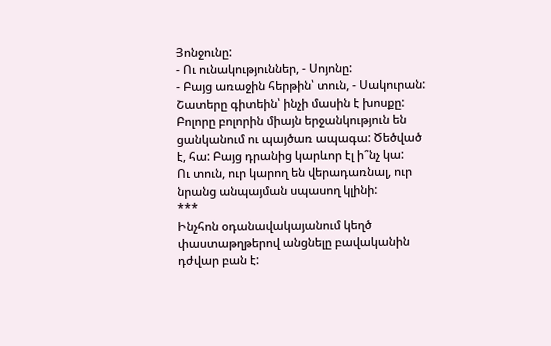Յոնջունը:
- Ու ունակություններ, - Սոյոնը:
- Բայց առաջին հերթին՝ տուն, - Սակուրան:
Շատերը գիտեին՝ ինչի մասին է խոսքը:
Բոլորը բոլորին միայն երջանկություն են ցանկանում ու պայծառ ապագա: Ծեծված է, հա: Բայց դրանից կարևոր էլ ի՞նչ կա:
Ու տուն, ուր կարող են վերադառնալ, ուր նրանց անպայման սպասող կլինի:
***
Ինչհոն օդանավակայանում կեղծ փաստաթղթերով անցնելը բավականին դժվար բան է: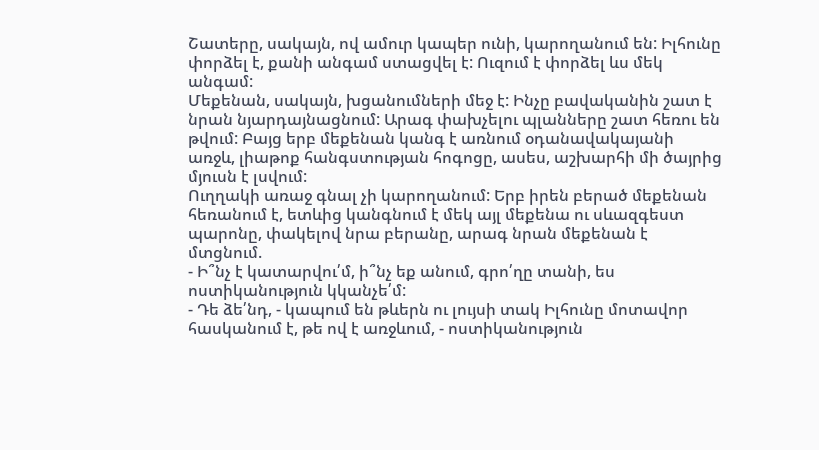Շատերը, սակայն, ով ամուր կապեր ունի, կարողանում են: Իլհունը փորձել է, քանի անգամ ստացվել է: Ուզում է փորձել ևս մեկ անգամ:
Մեքենան, սակայն, խցանումների մեջ է: Ինչը բավականին շատ է նրան նյարդայնացնում: Արագ փախչելու պլանները շատ հեռու են թվում: Բայց երբ մեքենան կանգ է առնում օդանավակայանի առջև, լիաթոք հանգստության հոգոցը, ասես, աշխարհի մի ծայրից մյուսն է լսվում:
Ուղղակի առաջ գնալ չի կարողանում: Երբ իրեն բերած մեքենան հեռանում է, ետևից կանգնում է մեկ այլ մեքենա ու սևազգեստ պարոնը, փակելով նրա բերանը, արագ նրան մեքենան է մտցնում.
- Ի՞նչ է կատարվու՛մ, ի՞նչ եք անում, գրո՛ղը տանի, ես ոստիկանություն կկանչե՛մ:
- Դե ձե՛նդ, - կապում են թևերն ու լույսի տակ Իլհունը մոտավոր հասկանում է, թե ով է առջևում, - ոստիկանություն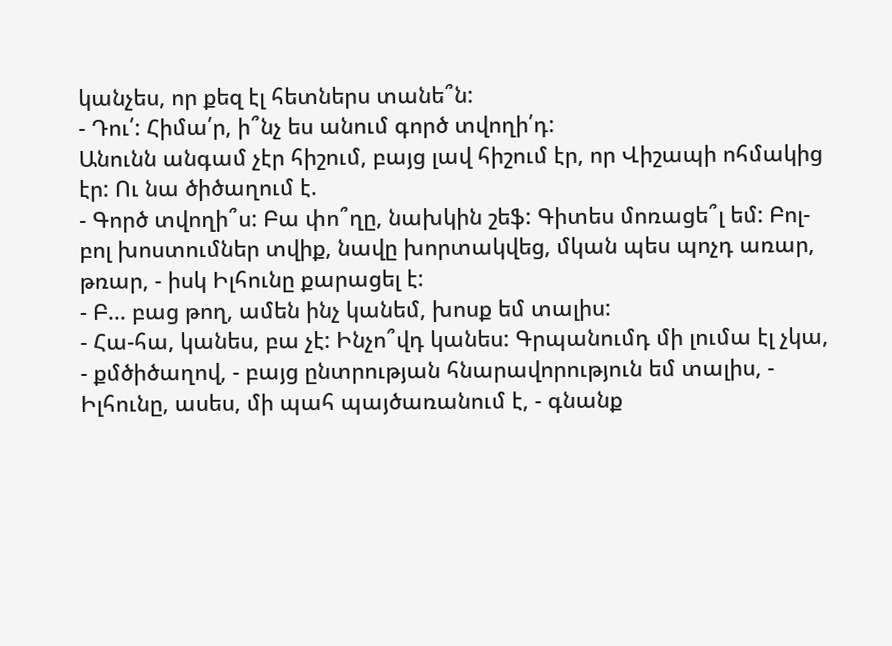կանչես, որ քեզ էլ հետներս տանե՞ն:
- Դու՛: Հիմա՛ր, ի՞նչ ես անում գործ տվողի՛դ:
Անունն անգամ չէր հիշում, բայց լավ հիշում էր, որ Վիշապի ոհմակից էր: Ու նա ծիծաղում է.
- Գործ տվողի՞ս: Բա փո՞ղը, նախկին շեֆ: Գիտես մոռացե՞լ եմ: Բոլ-բոլ խոստումներ տվիք, նավը խորտակվեց, մկան պես պոչդ առար, թռար, - իսկ Իլհունը քարացել է:
- Բ... բաց թող, ամեն ինչ կանեմ, խոսք եմ տալիս:
- Հա-հա, կանես, բա չէ: Ինչո՞վդ կանես: Գրպանումդ մի լումա էլ չկա, - քմծիծաղով, - բայց ընտրության հնարավորություն եմ տալիս, - Իլհունը, ասես, մի պահ պայծառանում է, - գնանք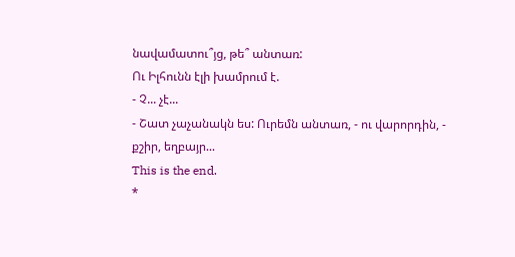նավամատու՞յց, թե՞ անտառ:
Ու Իլհունն էլի խամրում է.
- Չ... չէ...
- Շատ չաչանակն ես: Ուրեմն անտառ, - ու վարորդին, - քշիր, եղբայր...
This is the end.
*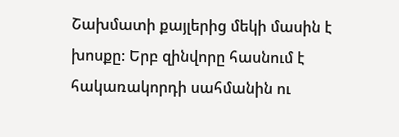Շախմատի քայլերից մեկի մասին է խոսքը: Երբ զինվորը հասնում է հակառակորդի սահմանին ու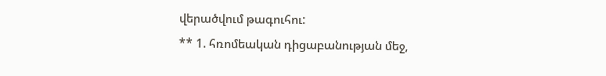վերածվում թագուհու:
** 1. հռոմեական դիցաբանության մեջ,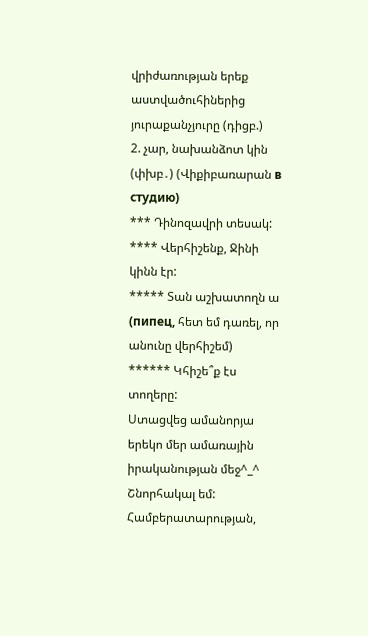վրիժառության երեք աստվածուհիներից յուրաքանչյուրը (դիցբ.)
2. չար, նախանձոտ կին (փխբ․) (Վիքիբառարան в студию)
*** Դինոզավրի տեսակ:
**** Վերհիշենք, Ջինի կինն էր:
***** Տան աշխատողն ա (пипец, հետ եմ դառել, որ անունը վերհիշեմ)
****** Կհիշե՞ք էս տողերը:
Ստացվեց ամանորյա երեկո մեր ամառային իրականության մեջ^_^
Շնորհակալ եմ: Համբերատարության,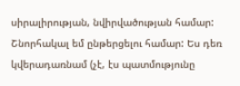սիրալիրության, նվիրվածության համար: Շնորհակալ եմ ընթերցելու համար: Ես դեռ կվերադառնամ (չէ, էս պատմությունը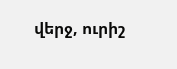վերջ, ուրիշ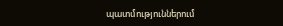պատմություններում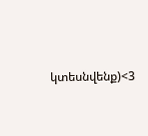կտեսնվենք)<3